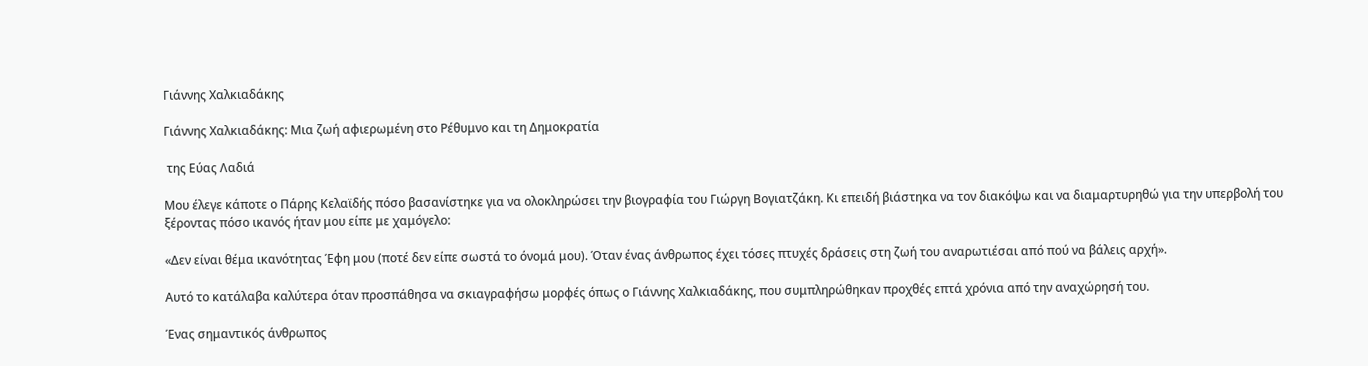Γιάννης Χαλκιαδάκης

Γιάννης Χαλκιαδάκης: Μια ζωή αφιερωμένη στο Ρέθυμνο και τη Δημοκρατία

 της Εύας Λαδιά

Μου έλεγε κάποτε ο Πάρης Κελαϊδής πόσο βασανίστηκε για να ολοκληρώσει την βιογραφία του Γιώργη Βογιατζάκη. Κι επειδή βιάστηκα να τον διακόψω και να διαμαρτυρηθώ για την υπερβολή του ξέροντας πόσο ικανός ήταν μου είπε με χαμόγελο:

«Δεν είναι θέμα ικανότητας Έφη μου (ποτέ δεν είπε σωστά το όνομά μου). Όταν ένας άνθρωπος έχει τόσες πτυχές δράσεις στη ζωή του αναρωτιέσαι από πού να βάλεις αρχή».

Αυτό το κατάλαβα καλύτερα όταν προσπάθησα να σκιαγραφήσω μορφές όπως ο Γιάννης Χαλκιαδάκης, που συμπληρώθηκαν προχθές επτά χρόνια από την αναχώρησή του.

Ένας σημαντικός άνθρωπος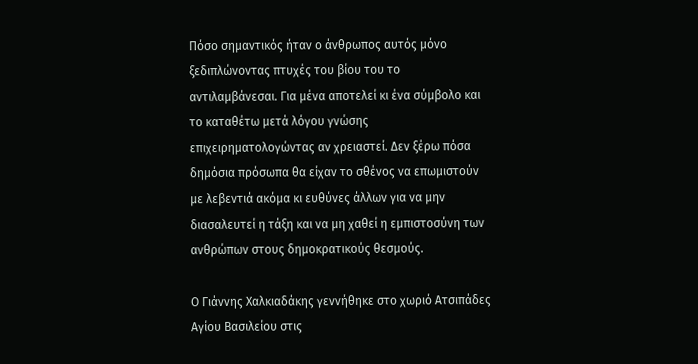Πόσο σημαντικός ήταν ο άνθρωπος αυτός μόνο ξεδιπλώνοντας πτυχές του βίου του το αντιλαμβάνεσαι. Για μένα αποτελεί κι ένα σύμβολο και το καταθέτω μετά λόγου γνώσης επιχειρηματολογώντας αν χρειαστεί. Δεν ξέρω πόσα δημόσια πρόσωπα θα είχαν το σθένος να επωμιστούν με λεβεντιά ακόμα κι ευθύνες άλλων για να μην διασαλευτεί η τάξη και να μη χαθεί η εμπιστοσύνη των ανθρώπων στους δημοκρατικούς θεσμούς.

Ο Γιάννης Χαλκιαδάκης γεννήθηκε στο χωριό Ατσιπάδες Αγίου Βασιλείου στις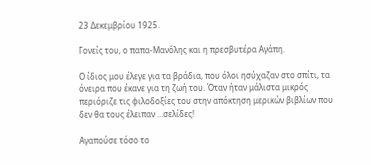23 Δεκεμβρίου 1925.

Γονείς του, ο παπα-Μανόλης και η πρεσβυτέρα Αγάπη.

Ο ίδιος μου έλεγε για τα βράδια, που όλοι ησύχαζαν στο σπίτι, τα όνειρα που έκανε για τη ζωή του. Όταν ήταν μάλιστα μικρός περιόριζε τις φιλοδοξίες του στην απόκτηση μερικών βιβλίων που δεν θα τους έλειπαν …σελίδες!

Αγαπούσε τόσο το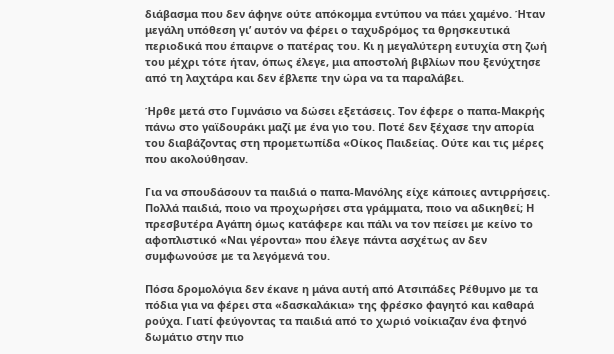διάβασμα που δεν άφηνε ούτε απόκομμα εντύπου να πάει χαμένο. Ήταν μεγάλη υπόθεση γι’ αυτόν να φέρει ο ταχυδρόμος τα θρησκευτικά περιοδικά που έπαιρνε ο πατέρας του. Κι η μεγαλύτερη ευτυχία στη ζωή του μέχρι τότε ήταν, όπως έλεγε, μια αποστολή βιβλίων που ξενύχτησε από τη λαχτάρα και δεν έβλεπε την ώρα να τα παραλάβει.

Ήρθε μετά στο Γυμνάσιο να δώσει εξετάσεις. Τον έφερε ο παπα-Μακρής πάνω στο γαϊδουράκι μαζί με ένα γιο του. Ποτέ δεν ξέχασε την απορία του διαβάζοντας στη προμετωπίδα «Οίκος Παιδείας. Ούτε και τις μέρες που ακολούθησαν.

Για να σπουδάσουν τα παιδιά ο παπα-Μανόλης είχε κάποιες αντιρρήσεις. Πολλά παιδιά, ποιο να προχωρήσει στα γράμματα, ποιο να αδικηθεί; Η πρεσβυτέρα Αγάπη όμως κατάφερε και πάλι να τον πείσει με κείνο το αφοπλιστικό «Ναι γέροντα» που έλεγε πάντα ασχέτως αν δεν συμφωνούσε με τα λεγόμενά του.

Πόσα δρομολόγια δεν έκανε η μάνα αυτή από Ατσιπάδες Ρέθυμνο με τα πόδια για να φέρει στα «δασκαλάκια» της φρέσκο φαγητό και καθαρά ρούχα. Γιατί φεύγοντας τα παιδιά από το χωριό νοίκιαζαν ένα φτηνό δωμάτιο στην πιο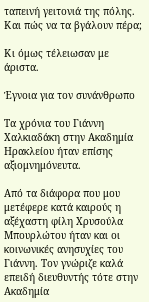ταπεινή γειτονιά της πόλης. Και πώς να τα βγάλουν πέρα;

Κι όμως τέλειωσαν με άριστα.

Έγνοια για τον συνάνθρωπο

Τα χρόνια του Γιάννη Χαλκιαδάκη στην Ακαδημία Ηρακλείου ήταν επίσης αξιομνημόνευτα.

Από τα διάφορα που μου μετέφερε κατά καιρούς η αξέχαστη φίλη Χρυσούλα Μπουρλώτου ήταν και οι κοινωνικές ανησυχίες του Γιάννη. Τον γνώριζε καλά επειδή διευθυντής τότε στην Ακαδημία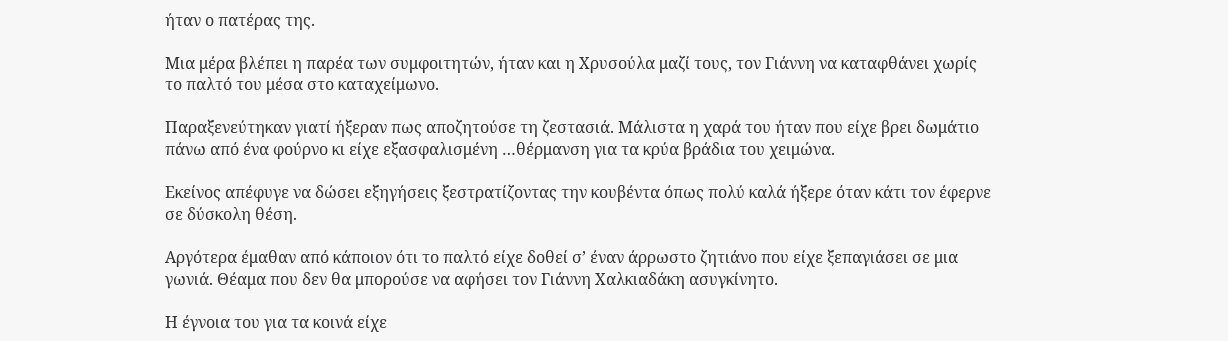ήταν ο πατέρας της.

Μια μέρα βλέπει η παρέα των συμφοιτητών, ήταν και η Χρυσούλα μαζί τους, τον Γιάννη να καταφθάνει χωρίς το παλτό του μέσα στο καταχείμωνο.

Παραξενεύτηκαν γιατί ήξεραν πως αποζητούσε τη ζεστασιά. Μάλιστα η χαρά του ήταν που είχε βρει δωμάτιο πάνω από ένα φούρνο κι είχε εξασφαλισμένη …θέρμανση για τα κρύα βράδια του χειμώνα.

Εκείνος απέφυγε να δώσει εξηγήσεις ξεστρατίζοντας την κουβέντα όπως πολύ καλά ήξερε όταν κάτι τον έφερνε σε δύσκολη θέση.

Αργότερα έμαθαν από κάποιον ότι το παλτό είχε δοθεί σ’ έναν άρρωστο ζητιάνο που είχε ξεπαγιάσει σε μια γωνιά. Θέαμα που δεν θα μπορούσε να αφήσει τον Γιάννη Χαλκιαδάκη ασυγκίνητο.

Η έγνοια του για τα κοινά είχε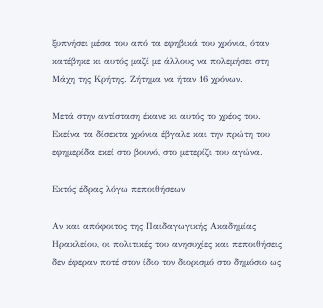ξυπνήσει μέσα του από τα εφηβικά του χρόνια, όταν κατέβηκε κι αυτός μαζί με άλλους να πολεμήσει στη Μάχη της Κρήτης. Ζήτημα να ήταν 16 χρόνων.

Μετά στην αντίσταση έκανε κι αυτός το χρέος του. Εκείνα τα δίσεκτα χρόνια έβγαλε και την πρώτη του εφημερίδα εκεί στο βουνό, στο μετερίζι του αγώνα.

Εκτός έδρας λόγω πεποιθήσεων

Αν και απόφοιτος της Παιδαγωγικής Ακαδημίας Ηρακλείου, οι πολιτικές του ανησυχίες και πεποιθήσεις δεν έφεραν ποτέ στον ίδιο τον διορισμό στο δημόσιο ως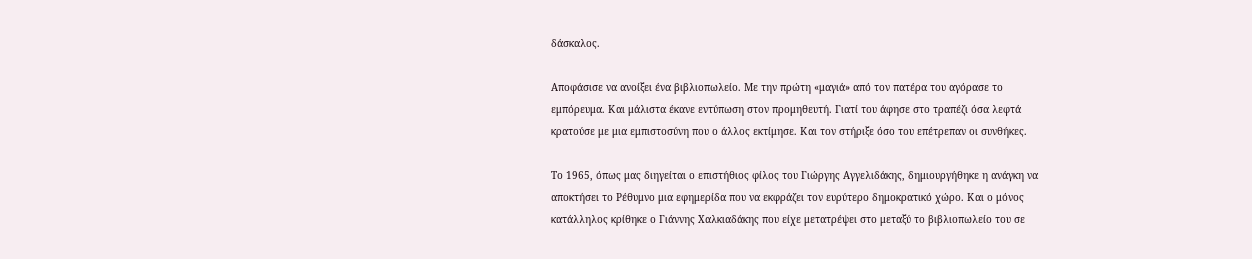δάσκαλος.

Αποφάσισε να ανοίξει ένα βιβλιοπωλείο. Με την πρώτη «μαγιά» από τον πατέρα του αγόρασε το εμπόρευμα. Και μάλιστα έκανε εντύπωση στον προμηθευτή. Γιατί του άφησε στο τραπέζι όσα λεφτά κρατούσε με μια εμπιστοσύνη που ο άλλος εκτίμησε. Και τον στήριξε όσο του επέτρεπαν οι συνθήκες.

Το 1965, όπως μας διηγείται ο επιστήθιος φίλος του Γιώργης Αγγελιδάκης, δημιουργήθηκε η ανάγκη να αποκτήσει το Ρέθυμνο μια εφημερίδα που να εκφράζει τον ευρύτερο δημοκρατικό χώρο. Και ο μόνος κατάλληλος κρίθηκε ο Γιάννης Χαλκιαδάκης που είχε μετατρέψει στο μεταξύ το βιβλιοπωλείο του σε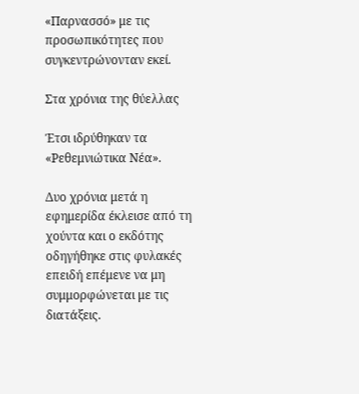«Παρνασσό» με τις προσωπικότητες που συγκεντρώνονταν εκεί.

Στα χρόνια της θύελλας

Έτσι ιδρύθηκαν τα «Ρεθεμνιώτικα Νέα».

Δυο χρόνια μετά η εφημερίδα έκλεισε από τη χούντα και ο εκδότης οδηγήθηκε στις φυλακές επειδή επέμενε να μη συμμορφώνεται με τις διατάξεις.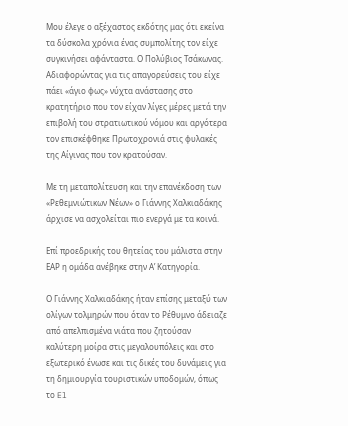Μου έλεγε ο αξέχαστος εκδότης μας ότι εκείνα τα δύσκολα χρόνια ένας συμπολίτης τον είχε συγκινήσει αφάνταστα. Ο Πολύβιος Τσάκωνας. Αδιαφορώντας για τις απαγορεύσεις του είχε πάει «άγιο φως» νύχτα ανάστασης στο κρατητήριο που τον είχαν λίγες μέρες μετά την επιβολή του στρατιωτικού νόμου και αργότερα τον επισκέφθηκε Πρωτοχρονιά στις φυλακές της Αίγινας που τον κρατούσαν.

Με τη μεταπολίτευση και την επανέκδοση των «Ρεθεμνιώτικων Νέων» ο Γιάννης Χαλκιαδάκης άρχισε να ασχολείται πιο ενεργά με τα κοινά.

Επί προεδρικής του θητείας του μάλιστα στην ΕΑΡ η ομάδα ανέβηκε στην Α’ Κατηγορία.

Ο Γιάννης Χαλκιαδάκης ήταν επίσης μεταξύ των ολίγων τολμηρών που όταν το Ρέθυμνο άδειαζε από απελπισμένα νιάτα που ζητούσαν καλύτερη μοίρα στις μεγαλουπόλεις και στο εξωτερικό ένωσε και τις δικές του δυνάμεις για τη δημιουργία τουριστικών υποδομών, όπως το El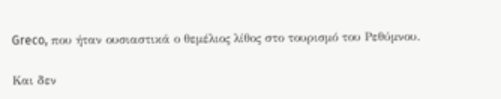Greco, που ήταν ουσιαστικά ο θεμέλιος λίθος στο τουρισμό του Ρεθύμνου.

Και δεν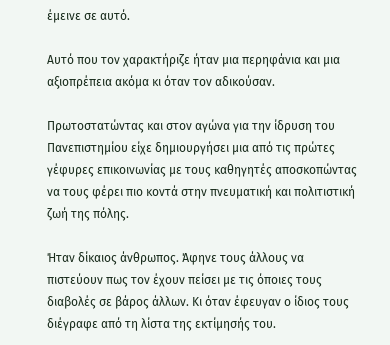έμεινε σε αυτό.

Αυτό που τον χαρακτήριζε ήταν μια περηφάνια και μια αξιοπρέπεια ακόμα κι όταν τον αδικούσαν.

Πρωτοστατώντας και στον αγώνα για την ίδρυση του Πανεπιστημίου είχε δημιουργήσει μια από τις πρώτες γέφυρες επικοινωνίας με τους καθηγητές αποσκοπώντας να τους φέρει πιο κοντά στην πνευματική και πολιτιστική ζωή της πόλης.

Ήταν δίκαιος άνθρωπος. Άφηνε τους άλλους να πιστεύουν πως τον έχουν πείσει με τις όποιες τους διαβολές σε βάρος άλλων. Κι όταν έφευγαν ο ίδιος τους διέγραφε από τη λίστα της εκτίμησής του.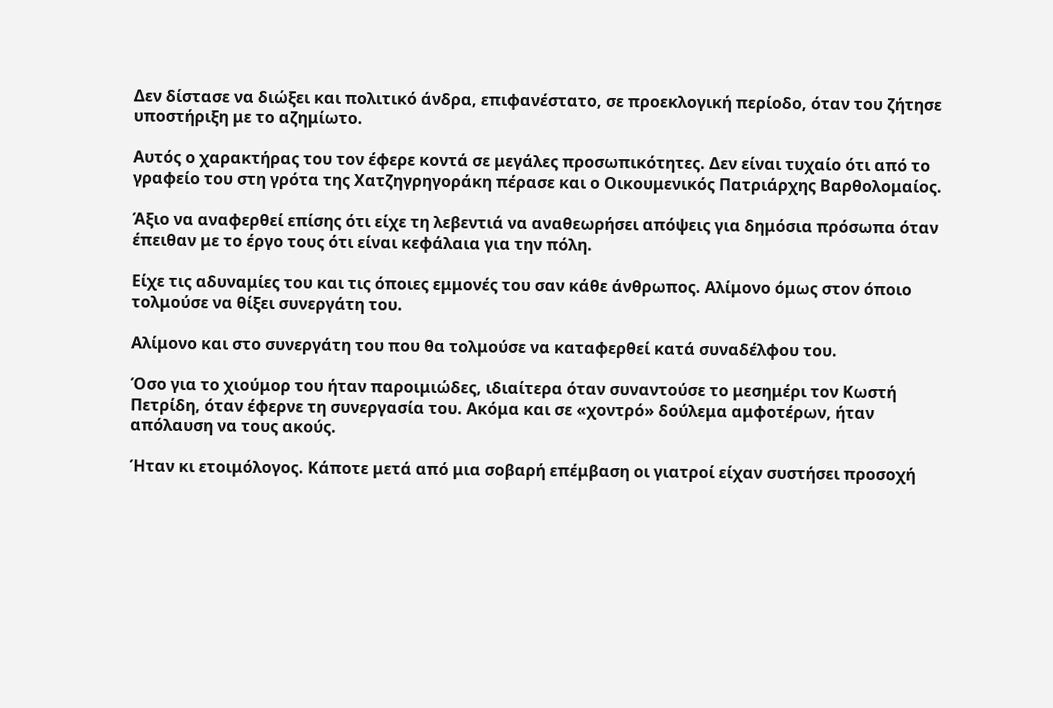Δεν δίστασε να διώξει και πολιτικό άνδρα, επιφανέστατο, σε προεκλογική περίοδο, όταν του ζήτησε υποστήριξη με το αζημίωτο.

Αυτός ο χαρακτήρας του τον έφερε κοντά σε μεγάλες προσωπικότητες. Δεν είναι τυχαίο ότι από το γραφείο του στη γρότα της Χατζηγρηγοράκη πέρασε και ο Οικουμενικός Πατριάρχης Βαρθολομαίος.

Άξιο να αναφερθεί επίσης ότι είχε τη λεβεντιά να αναθεωρήσει απόψεις για δημόσια πρόσωπα όταν έπειθαν με το έργο τους ότι είναι κεφάλαια για την πόλη.

Είχε τις αδυναμίες του και τις όποιες εμμονές του σαν κάθε άνθρωπος. Αλίμονο όμως στον όποιο τολμούσε να θίξει συνεργάτη του.

Αλίμονο και στο συνεργάτη του που θα τολμούσε να καταφερθεί κατά συναδέλφου του.

Όσο για το χιούμορ του ήταν παροιμιώδες, ιδιαίτερα όταν συναντούσε το μεσημέρι τον Κωστή Πετρίδη, όταν έφερνε τη συνεργασία του. Ακόμα και σε «χοντρό» δούλεμα αμφοτέρων, ήταν απόλαυση να τους ακούς.

Ήταν κι ετοιμόλογος. Κάποτε μετά από μια σοβαρή επέμβαση οι γιατροί είχαν συστήσει προσοχή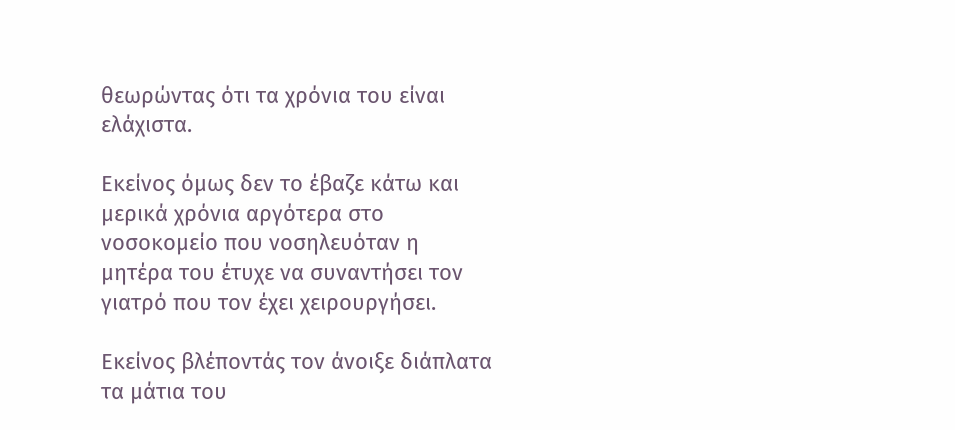θεωρώντας ότι τα χρόνια του είναι ελάχιστα.

Εκείνος όμως δεν το έβαζε κάτω και μερικά χρόνια αργότερα στο νοσοκομείο που νοσηλευόταν η μητέρα του έτυχε να συναντήσει τον γιατρό που τον έχει χειρουργήσει.

Εκείνος βλέποντάς τον άνοιξε διάπλατα τα μάτια του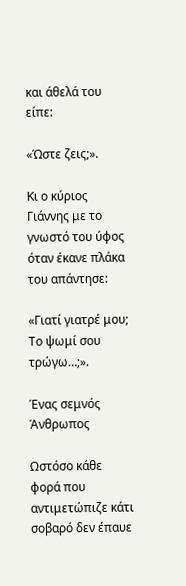και άθελά του είπε:

«Ώστε ζεις;».

Κι ο κύριος Γιάννης με το γνωστό του ύφος όταν έκανε πλάκα του απάντησε:

«Γιατί γιατρέ μου; Το ψωμί σου τρώγω…;».

Ένας σεμνός Άνθρωπος

Ωστόσο κάθε φορά που αντιμετώπιζε κάτι σοβαρό δεν έπαυε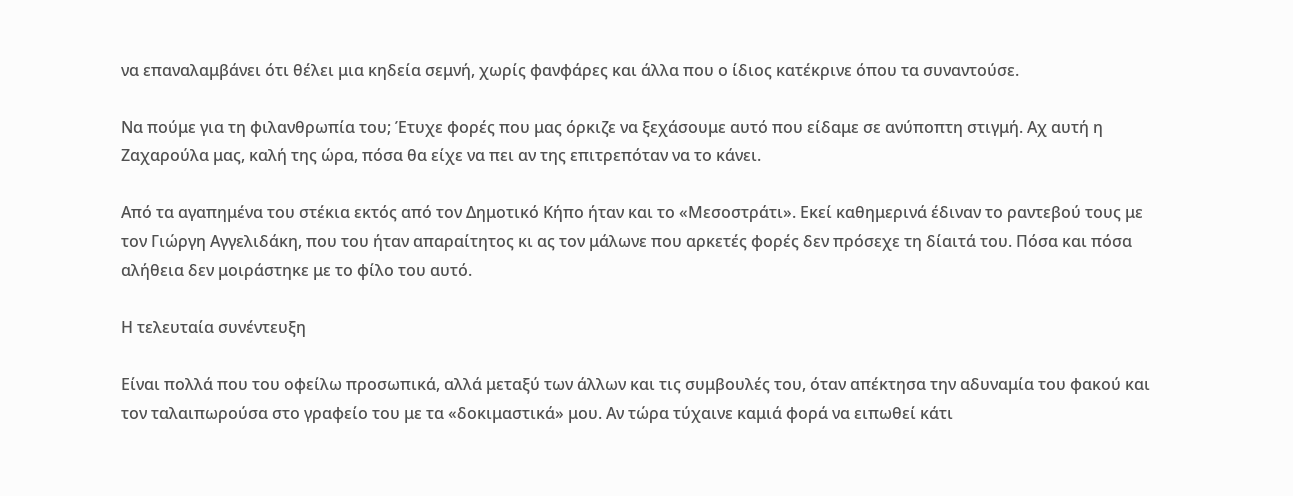να επαναλαμβάνει ότι θέλει μια κηδεία σεμνή, χωρίς φανφάρες και άλλα που ο ίδιος κατέκρινε όπου τα συναντούσε.

Να πούμε για τη φιλανθρωπία του; Έτυχε φορές που μας όρκιζε να ξεχάσουμε αυτό που είδαμε σε ανύποπτη στιγμή. Αχ αυτή η Ζαχαρούλα μας, καλή της ώρα, πόσα θα είχε να πει αν της επιτρεπόταν να το κάνει.

Από τα αγαπημένα του στέκια εκτός από τον Δημοτικό Κήπο ήταν και το «Μεσοστράτι». Εκεί καθημερινά έδιναν το ραντεβού τους με τον Γιώργη Αγγελιδάκη, που του ήταν απαραίτητος κι ας τον μάλωνε που αρκετές φορές δεν πρόσεχε τη δίαιτά του. Πόσα και πόσα αλήθεια δεν μοιράστηκε με το φίλο του αυτό.

Η τελευταία συνέντευξη

Είναι πολλά που του οφείλω προσωπικά, αλλά μεταξύ των άλλων και τις συμβουλές του, όταν απέκτησα την αδυναμία του φακού και τον ταλαιπωρούσα στο γραφείο του με τα «δοκιμαστικά» μου. Αν τώρα τύχαινε καμιά φορά να ειπωθεί κάτι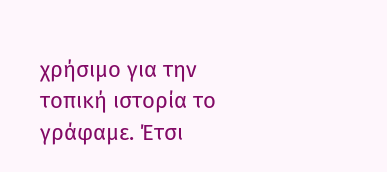χρήσιμο για την τοπική ιστορία το γράφαμε. Έτσι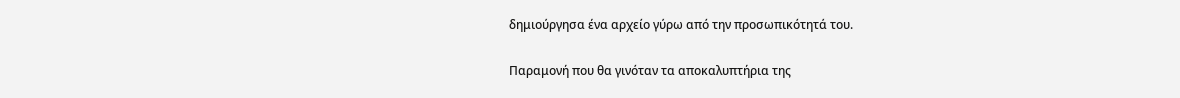δημιούργησα ένα αρχείο γύρω από την προσωπικότητά του.

Παραμονή που θα γινόταν τα αποκαλυπτήρια της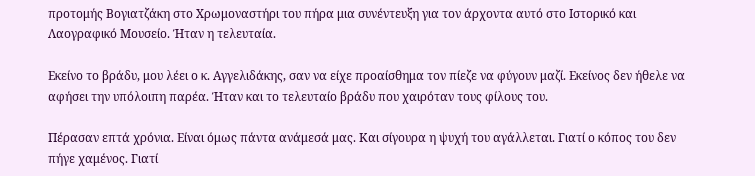προτομής Βογιατζάκη στο Χρωμοναστήρι του πήρα μια συνέντευξη για τον άρχοντα αυτό στο Ιστορικό και Λαογραφικό Μουσείο. Ήταν η τελευταία.

Εκείνο το βράδυ, μου λέει ο κ. Αγγελιδάκης, σαν να είχε προαίσθημα τον πίεζε να φύγουν μαζί. Εκείνος δεν ήθελε να αφήσει την υπόλοιπη παρέα. Ήταν και το τελευταίο βράδυ που χαιρόταν τους φίλους του.

Πέρασαν επτά χρόνια. Είναι όμως πάντα ανάμεσά μας. Και σίγουρα η ψυχή του αγάλλεται. Γιατί ο κόπος του δεν πήγε χαμένος. Γιατί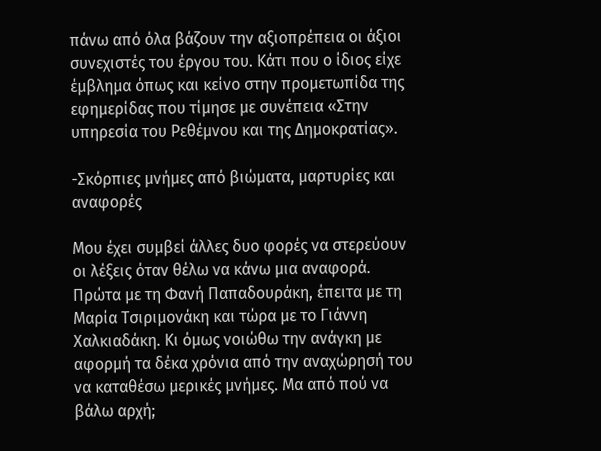πάνω από όλα βάζουν την αξιοπρέπεια οι άξιοι συνεχιστές του έργου του. Κάτι που ο ίδιος είχε έμβλημα όπως και κείνο στην προμετωπίδα της εφημερίδας που τίμησε με συνέπεια «Στην υπηρεσία του Ρεθέμνου και της Δημοκρατίας».

-Σκόρπιες μνήμες από βιώματα, μαρτυρίες και αναφορές

Μου έχει συμβεί άλλες δυο φορές να στερεύουν οι λέξεις όταν θέλω να κάνω μια αναφορά. Πρώτα με τη Φανή Παπαδουράκη, έπειτα με τη Μαρία Τσιριμονάκη και τώρα με το Γιάννη Χαλκιαδάκη. Κι όμως νοιώθω την ανάγκη με αφορμή τα δέκα χρόνια από την αναχώρησή του να καταθέσω μερικές μνήμες. Μα από πού να βάλω αρχή;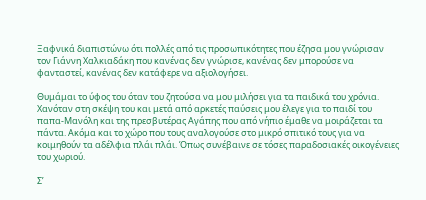Ξαφνικά διαπιστώνω ότι πολλές από τις προσωπικότητες που έζησα μου γνώρισαν τον Γιάννη Χαλκιαδάκη που κανένας δεν γνώρισε, κανένας δεν μπορούσε να φανταστεί, κανένας δεν κατάφερε να αξιολογήσει.

Θυμάμαι το ύφος του όταν του ζητούσα να μου μιλήσει για τα παιδικά του χρόνια. Χανόταν στη σκέψη του και μετά από αρκετές παύσεις μου έλεγε για το παιδί του παπα-Μανόλη και της πρεσβυτέρας Αγάπης που από νήπιο έμαθε να μοιράζεται τα πάντα. Ακόμα και το χώρο που τους αναλογούσε στο μικρό σπιτικό τους για να κοιμηθούν τα αδέλφια πλάι πλάι. Όπως συνέβαινε σε τόσες παραδοσιακές οικογένειες του χωριού.

Σ’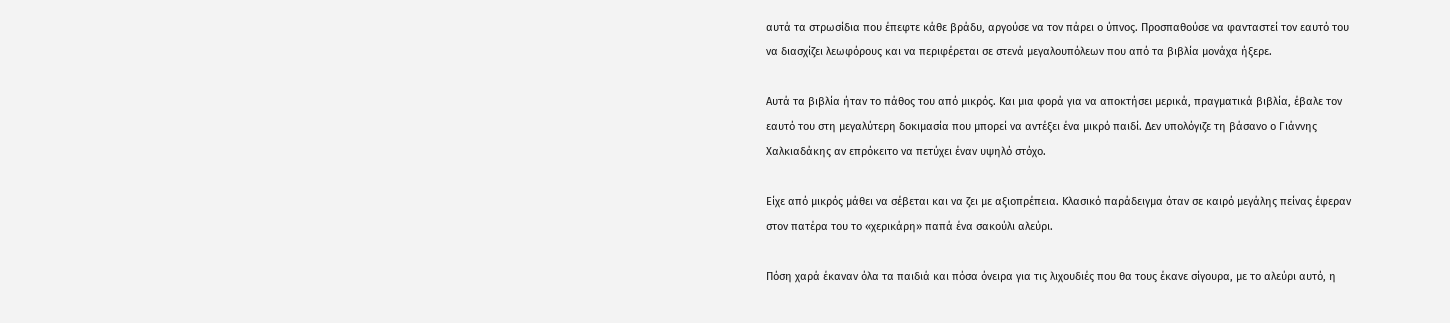αυτά τα στρωσίδια που έπεφτε κάθε βράδυ, αργούσε να τον πάρει ο ύπνος. Προσπαθούσε να φανταστεί τον εαυτό του να διασχίζει λεωφόρους και να περιφέρεται σε στενά μεγαλουπόλεων που από τα βιβλία μονάχα ήξερε.

Αυτά τα βιβλία ήταν το πάθος του από μικρός. Και μια φορά για να αποκτήσει μερικά, πραγματικά βιβλία, έβαλε τον εαυτό του στη μεγαλύτερη δοκιμασία που μπορεί να αντέξει ένα μικρό παιδί. Δεν υπολόγιζε τη βάσανο ο Γιάννης Χαλκιαδάκης αν επρόκειτο να πετύχει έναν υψηλό στόχο.

Είχε από μικρός μάθει να σέβεται και να ζει με αξιοπρέπεια. Κλασικό παράδειγμα όταν σε καιρό μεγάλης πείνας έφεραν στον πατέρα του το «χερικάρη» παπά ένα σακούλι αλεύρι.

Πόση χαρά έκαναν όλα τα παιδιά και πόσα όνειρα για τις λιχουδιές που θα τους έκανε σίγουρα, με το αλεύρι αυτό, η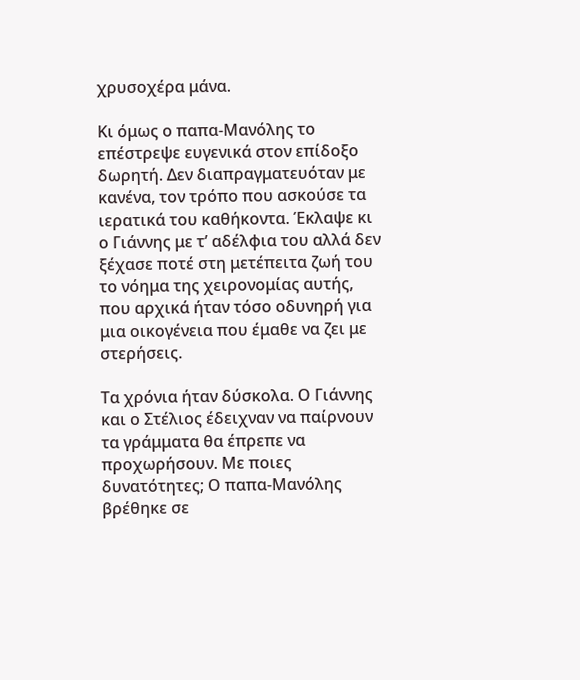χρυσοχέρα μάνα.

Κι όμως ο παπα-Μανόλης το επέστρεψε ευγενικά στον επίδοξο δωρητή. Δεν διαπραγματευόταν με κανένα, τον τρόπο που ασκούσε τα ιερατικά του καθήκοντα. Έκλαψε κι ο Γιάννης με τ’ αδέλφια του αλλά δεν ξέχασε ποτέ στη μετέπειτα ζωή του το νόημα της χειρονομίας αυτής, που αρχικά ήταν τόσο οδυνηρή για μια οικογένεια που έμαθε να ζει με στερήσεις.

Τα χρόνια ήταν δύσκολα. Ο Γιάννης και ο Στέλιος έδειχναν να παίρνουν τα γράμματα θα έπρεπε να προχωρήσουν. Με ποιες δυνατότητες; Ο παπα-Μανόλης βρέθηκε σε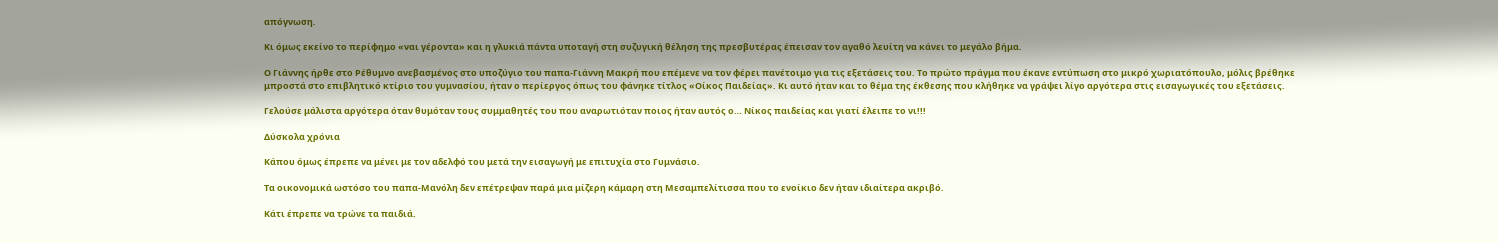απόγνωση.

Κι όμως εκείνο το περίφημο «ναι γέροντα» και η γλυκιά πάντα υποταγή στη συζυγική θέληση της πρεσβυτέρας έπεισαν τον αγαθό λευίτη να κάνει το μεγάλο βήμα.

Ο Γιάννης ήρθε στο Ρέθυμνο ανεβασμένος στο υποζύγιο του παπα-Γιάννη Μακρή που επέμενε να τον φέρει πανέτοιμο για τις εξετάσεις του. Το πρώτο πράγμα που έκανε εντύπωση στο μικρό χωριατόπουλο, μόλις βρέθηκε μπροστά στο επιβλητικό κτίριο του γυμνασίου, ήταν ο περίεργος όπως του φάνηκε τίτλος «Οίκος Παιδείας». Κι αυτό ήταν και το θέμα της έκθεσης που κλήθηκε να γράψει λίγο αργότερα στις εισαγωγικές του εξετάσεις.

Γελούσε μάλιστα αργότερα όταν θυμόταν τους συμμαθητές του που αναρωτιόταν ποιος ήταν αυτός ο… Νίκος παιδείας και γιατί έλειπε το νι!!!

Δύσκολα χρόνια

Κάπου όμως έπρεπε να μένει με τον αδελφό του μετά την εισαγωγή με επιτυχία στο Γυμνάσιο.

Τα οικονομικά ωστόσο του παπα-Μανόλη δεν επέτρεψαν παρά μια μίζερη κάμαρη στη Μεσαμπελίτισσα που το ενοίκιο δεν ήταν ιδιαίτερα ακριβό.

Κάτι έπρεπε να τρώνε τα παιδιά.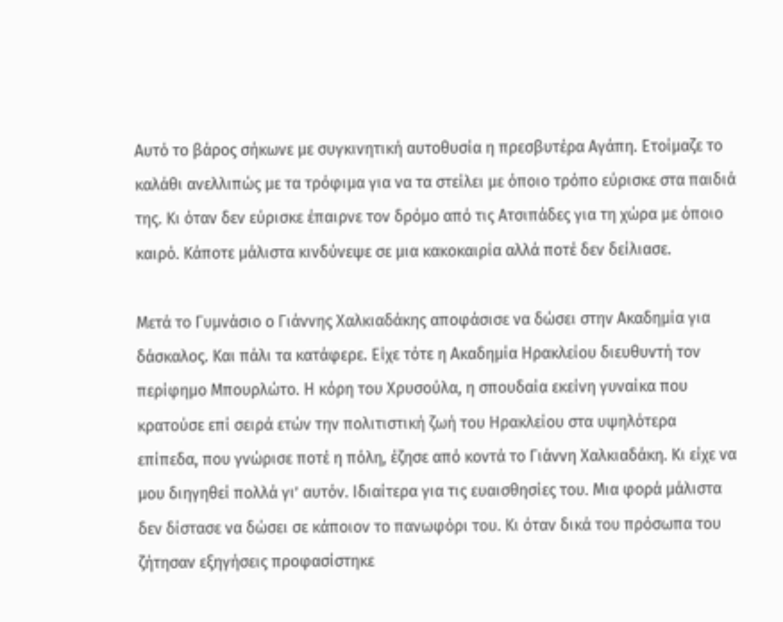Αυτό το βάρος σήκωνε με συγκινητική αυτοθυσία η πρεσβυτέρα Αγάπη. Ετοίμαζε το καλάθι ανελλιπώς με τα τρόφιμα για να τα στείλει με όποιο τρόπο εύρισκε στα παιδιά της. Κι όταν δεν εύρισκε έπαιρνε τον δρόμο από τις Ατσιπάδες για τη χώρα με όποιο καιρό. Κάποτε μάλιστα κινδύνεψε σε μια κακοκαιρία αλλά ποτέ δεν δείλιασε.

Μετά το Γυμνάσιο ο Γιάννης Χαλκιαδάκης αποφάσισε να δώσει στην Ακαδημία για δάσκαλος. Και πάλι τα κατάφερε. Είχε τότε η Ακαδημία Ηρακλείου διευθυντή τον περίφημο Μπουρλώτο. Η κόρη του Χρυσούλα, η σπουδαία εκείνη γυναίκα που κρατούσε επί σειρά ετών την πολιτιστική ζωή του Ηρακλείου στα υψηλότερα επίπεδα, που γνώρισε ποτέ η πόλη, έζησε από κοντά το Γιάννη Χαλκιαδάκη. Κι είχε να μου διηγηθεί πολλά γι’ αυτόν. Ιδιαίτερα για τις ευαισθησίες του. Μια φορά μάλιστα δεν δίστασε να δώσει σε κάποιον το πανωφόρι του. Κι όταν δικά του πρόσωπα του ζήτησαν εξηγήσεις προφασίστηκε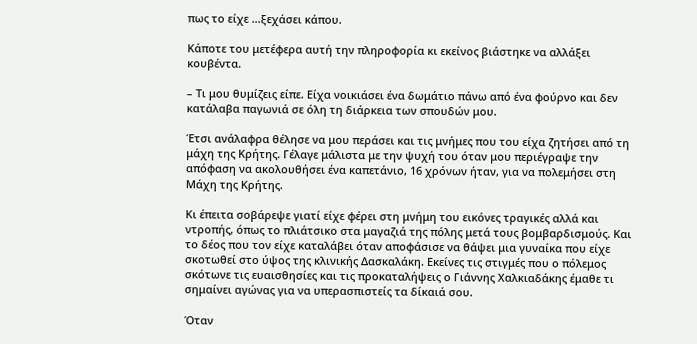πως το είχε …ξεχάσει κάπου.

Κάποτε του μετέφερα αυτή την πληροφορία κι εκείνος βιάστηκε να αλλάξει κουβέντα.

– Τι μου θυμίζεις είπε. Είχα νοικιάσει ένα δωμάτιο πάνω από ένα φούρνο και δεν κατάλαβα παγωνιά σε όλη τη διάρκεια των σπουδών μου.

Έτσι ανάλαφρα θέλησε να μου περάσει και τις μνήμες που του είχα ζητήσει από τη μάχη της Κρήτης. Γέλαγε μάλιστα με την ψυχή του όταν μου περιέγραψε την απόφαση να ακολουθήσει ένα καπετάνιο, 16 χρόνων ήταν, για να πολεμήσει στη Μάχη της Κρήτης.

Κι έπειτα σοβάρεψε γιατί είχε φέρει στη μνήμη του εικόνες τραγικές αλλά και ντροπής, όπως το πλιάτσικο στα μαγαζιά της πόλης μετά τους βομβαρδισμούς. Και το δέος που τον είχε καταλάβει όταν αποφάσισε να θάψει μια γυναίκα που είχε σκοτωθεί στο ύψος της κλινικής Δασκαλάκη. Εκείνες τις στιγμές που ο πόλεμος σκότωνε τις ευαισθησίες και τις προκαταλήψεις ο Γιάννης Χαλκιαδάκης έμαθε τι σημαίνει αγώνας για να υπερασπιστείς τα δίκαιά σου.

Όταν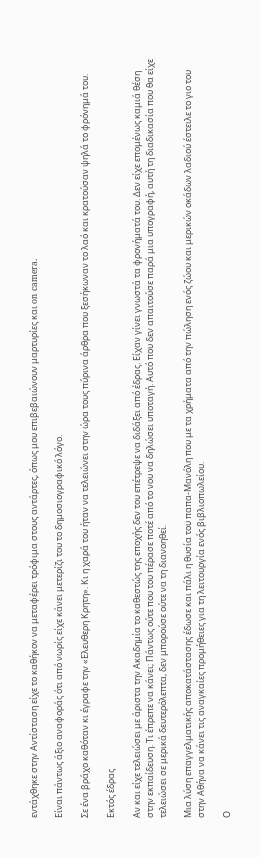εντάχθηκε στην Αντίσταση είχε το καθήκον να μεταφέρει τρόφιμα στους αντάρτες, όπως μου επιβεβαιώνουν μαρτυρίες και on camera.

Είναι πάντως άξιο αναφοράς ότι από νωρίς είχε κάνει μετερίζι του το δημοσιογραφικό λόγο.

Σε ένα βράχο καθόταν κι έγραφε την «Ελευθερη Κρητη». Κι η χαρά του ήταν να τελειώνει στην ώρα τους πύρινα άρθρα που ξεσήκωναν το λαό και κρατούσαν ψηλά το φρόνημά του.

Εκτός έδρας

Αν και είχε τελειώσει με άριστα την Ακαδημία το καθεστώς της εποχής δεν του επέτρεψε να διδάξει από έδρας. Είχαν γίνει γνωστά τα φρονήματά του. Δεν είχε επομένως καμιά θέση στην εκπαίδευση. Τι έπρεπε να κάνει; Πάντως ούτε που του πέρασε ποτέ από το νου να δηλώσει υποταγή. Αυτό που δεν απαιτούσε παρά μια υπογραφή, αυτή τη διαδικασία που θα είχε τελειώσει σε μερικά δευτερόλεπτα, δεν μπορούσε ούτε να τη διανοηθεί.

Μια λύση επαγγελματικής αποκατάστασης έδωσε και πάλι η θυσία του παπα-Μανόλη που με τα χρήματα από την πώληση ενός ζώου και μερικών οκάδων λαδιού έστειλε το γιο του στην Αθήνα να κάνει τις αναγκαίες προμήθειες για τη λειτουργία ενός βιβλιοπωλείου.

Ο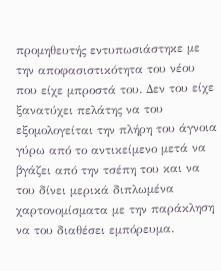προμηθευτής εντυπωσιάστηκε με την αποφασιστικότητα του νέου που είχε μπροστά του. Δεν του είχε ξανατύχει πελάτης να του εξομολογείται την πλήρη του άγνοια γύρω από το αντικείμενο μετά να βγάζει από την τσέπη του και να του δίνει μερικά διπλωμένα χαρτονομίσματα με την παράκληση να του διαθέσει εμπόρευμα.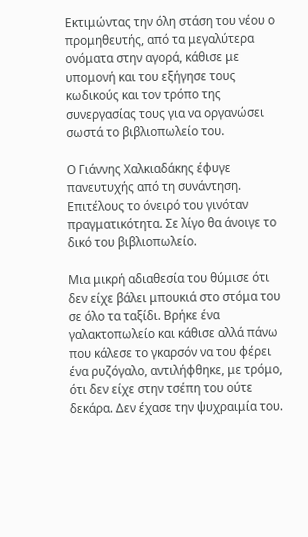Εκτιμώντας την όλη στάση του νέου ο προμηθευτής, από τα μεγαλύτερα ονόματα στην αγορά, κάθισε με υπομονή και του εξήγησε τους κωδικούς και τον τρόπο της συνεργασίας τους για να οργανώσει σωστά το βιβλιοπωλείο του.

Ο Γιάννης Χαλκιαδάκης έφυγε πανευτυχής από τη συνάντηση. Επιτέλους το όνειρό του γινόταν πραγματικότητα. Σε λίγο θα άνοιγε το δικό του βιβλιοπωλείο.

Μια μικρή αδιαθεσία του θύμισε ότι δεν είχε βάλει μπουκιά στο στόμα του σε όλο τα ταξίδι. Βρήκε ένα γαλακτοπωλείο και κάθισε αλλά πάνω που κάλεσε το γκαρσόν να του φέρει ένα ρυζόγαλο, αντιλήφθηκε, με τρόμο, ότι δεν είχε στην τσέπη του ούτε δεκάρα. Δεν έχασε την ψυχραιμία του.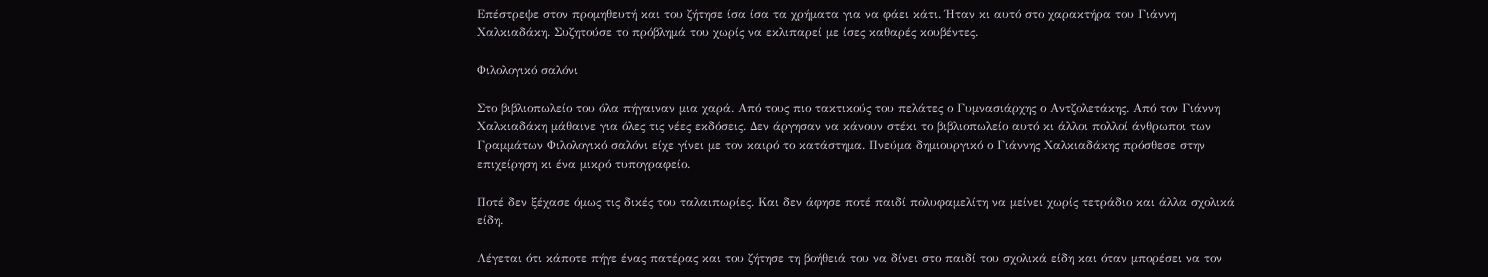Επέστρεψε στον προμηθευτή και του ζήτησε ίσα ίσα τα χρήματα για να φάει κάτι. Ήταν κι αυτό στο χαρακτήρα του Γιάννη Χαλκιαδάκη. Συζητούσε το πρόβλημά του χωρίς να εκλιπαρεί με ίσες καθαρές κουβέντες.

Φιλολογικό σαλόνι

Στο βιβλιοπωλείο του όλα πήγαιναν μια χαρά. Από τους πιο τακτικούς του πελάτες ο Γυμνασιάρχης ο Αντζολετάκης. Από τον Γιάννη Χαλκιαδάκη μάθαινε για όλες τις νέες εκδόσεις. Δεν άργησαν να κάνουν στέκι το βιβλιοπωλείο αυτό κι άλλοι πολλοί άνθρωποι των Γραμμάτων Φιλολογικό σαλόνι είχε γίνει με τον καιρό το κατάστημα. Πνεύμα δημιουργικό ο Γιάννης Χαλκιαδάκης πρόσθεσε στην επιχείρηση κι ένα μικρό τυπογραφείο.

Ποτέ δεν ξέχασε όμως τις δικές του ταλαιπωρίες. Και δεν άφησε ποτέ παιδί πολυφαμελίτη να μείνει χωρίς τετράδιο και άλλα σχολικά είδη.

Λέγεται ότι κάποτε πήγε ένας πατέρας και του ζήτησε τη βοήθειά του να δίνει στο παιδί του σχολικά είδη και όταν μπορέσει να τον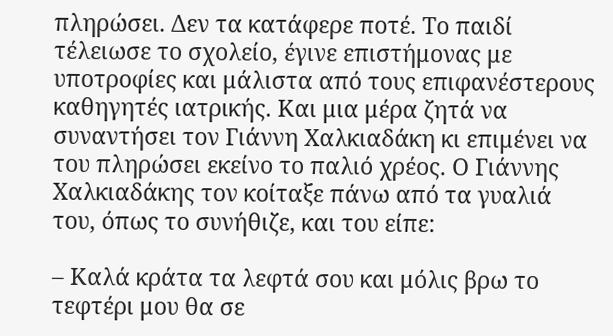πληρώσει. Δεν τα κατάφερε ποτέ. Το παιδί τέλειωσε το σχολείο, έγινε επιστήμονας με υποτροφίες και μάλιστα από τους επιφανέστερους καθηγητές ιατρικής. Και μια μέρα ζητά να συναντήσει τον Γιάννη Χαλκιαδάκη κι επιμένει να του πληρώσει εκείνο το παλιό χρέος. Ο Γιάννης Χαλκιαδάκης τον κοίταξε πάνω από τα γυαλιά του, όπως το συνήθιζε, και του είπε:

– Καλά κράτα τα λεφτά σου και μόλις βρω το τεφτέρι μου θα σε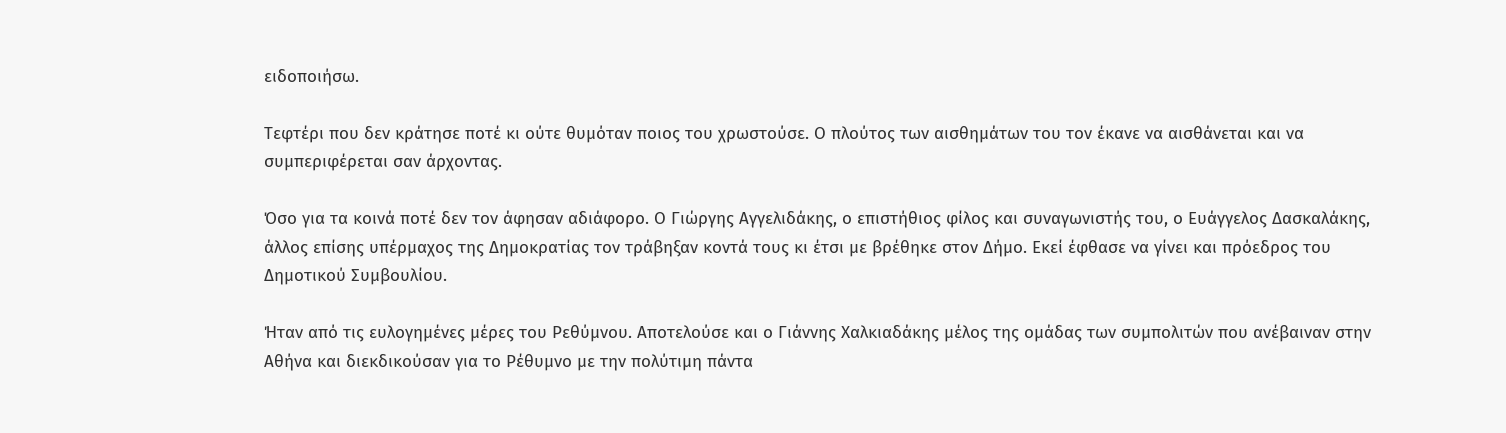ειδοποιήσω.

Τεφτέρι που δεν κράτησε ποτέ κι ούτε θυμόταν ποιος του χρωστούσε. Ο πλούτος των αισθημάτων του τον έκανε να αισθάνεται και να συμπεριφέρεται σαν άρχοντας.

Όσο για τα κοινά ποτέ δεν τον άφησαν αδιάφορο. Ο Γιώργης Αγγελιδάκης, ο επιστήθιος φίλος και συναγωνιστής του, ο Ευάγγελος Δασκαλάκης, άλλος επίσης υπέρμαχος της Δημοκρατίας τον τράβηξαν κοντά τους κι έτσι με βρέθηκε στον Δήμο. Εκεί έφθασε να γίνει και πρόεδρος του Δημοτικού Συμβουλίου.

Ήταν από τις ευλογημένες μέρες του Ρεθύμνου. Αποτελούσε και ο Γιάννης Χαλκιαδάκης μέλος της ομάδας των συμπολιτών που ανέβαιναν στην Αθήνα και διεκδικούσαν για το Ρέθυμνο με την πολύτιμη πάντα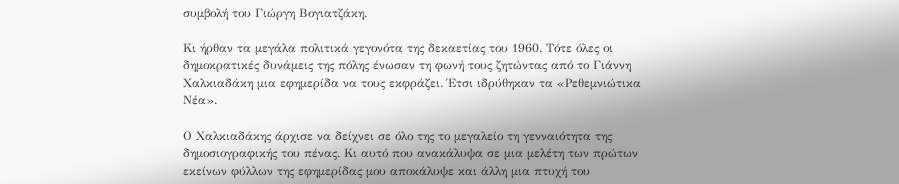συμβολή του Γιώργη Βογιατζάκη.

Κι ήρθαν τα μεγάλα πολιτικά γεγονότα της δεκαετίας του 1960. Τότε όλες οι δημοκρατικές δυνάμεις της πόλης ένωσαν τη φωνή τους ζητώντας από το Γιάννη Χαλκιαδάκη μια εφημερίδα να τους εκφράζει. Έτσι ιδρύθηκαν τα «Ρεθεμνιώτικα Νέα».

Ο Χαλκιαδάκης άρχισε να δείχνει σε όλο της το μεγαλείο τη γενναιότητα της δημοσιογραφικής του πένας. Κι αυτό που ανακάλυψα σε μια μελέτη των πρώτων εκείνων φύλλων της εφημερίδας μου αποκάλυψε και άλλη μια πτυχή του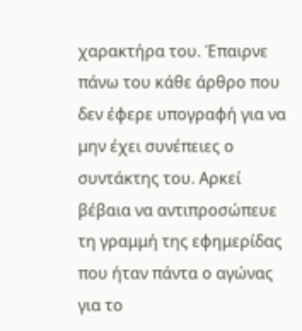χαρακτήρα του. Έπαιρνε πάνω του κάθε άρθρο που δεν έφερε υπογραφή για να μην έχει συνέπειες ο συντάκτης του. Αρκεί βέβαια να αντιπροσώπευε τη γραμμή της εφημερίδας που ήταν πάντα ο αγώνας για το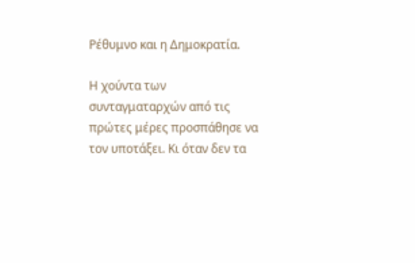Ρέθυμνο και η Δημοκρατία.

Η χούντα των συνταγματαρχών από τις πρώτες μέρες προσπάθησε να τον υποτάξει. Κι όταν δεν τα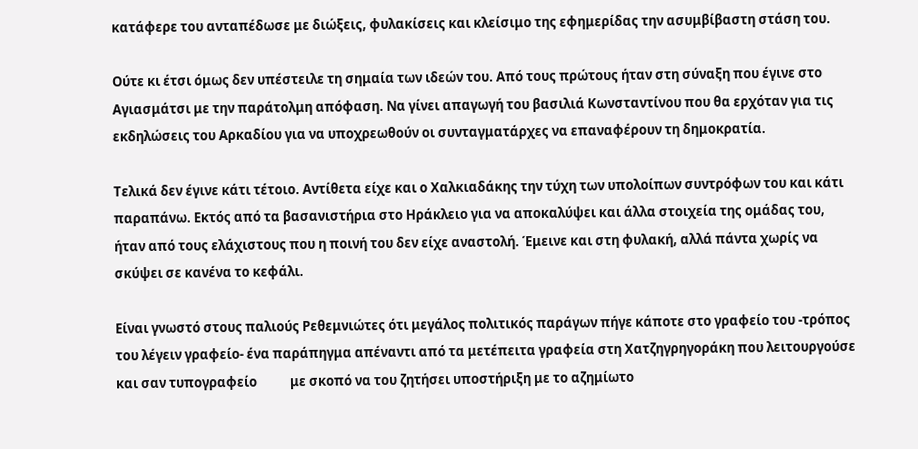κατάφερε του ανταπέδωσε με διώξεις, φυλακίσεις και κλείσιμο της εφημερίδας την ασυμβίβαστη στάση του.

Ούτε κι έτσι όμως δεν υπέστειλε τη σημαία των ιδεών του. Από τους πρώτους ήταν στη σύναξη που έγινε στο Αγιασμάτσι με την παράτολμη απόφαση. Να γίνει απαγωγή του βασιλιά Κωνσταντίνου που θα ερχόταν για τις εκδηλώσεις του Αρκαδίου για να υποχρεωθούν οι συνταγματάρχες να επαναφέρουν τη δημοκρατία.

Τελικά δεν έγινε κάτι τέτοιο. Αντίθετα είχε και ο Χαλκιαδάκης την τύχη των υπολοίπων συντρόφων του και κάτι παραπάνω. Εκτός από τα βασανιστήρια στο Ηράκλειο για να αποκαλύψει και άλλα στοιχεία της ομάδας του, ήταν από τους ελάχιστους που η ποινή του δεν είχε αναστολή. Έμεινε και στη φυλακή, αλλά πάντα χωρίς να σκύψει σε κανένα το κεφάλι.

Είναι γνωστό στους παλιούς Ρεθεμνιώτες ότι μεγάλος πολιτικός παράγων πήγε κάποτε στο γραφείο του -τρόπος του λέγειν γραφείο- ένα παράπηγμα απέναντι από τα μετέπειτα γραφεία στη Χατζηγρηγοράκη που λειτουργούσε και σαν τυπογραφείο           με σκοπό να του ζητήσει υποστήριξη με το αζημίωτο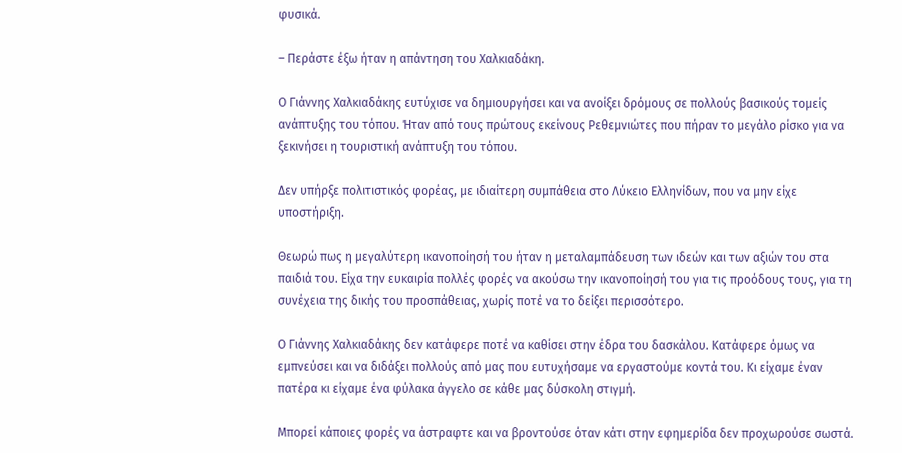φυσικά.

– Περάστε έξω ήταν η απάντηση του Χαλκιαδάκη.

Ο Γιάννης Χαλκιαδάκης ευτύχισε να δημιουργήσει και να ανοίξει δρόμους σε πολλούς βασικούς τομείς ανάπτυξης του τόπου. Ήταν από τους πρώτους εκείνους Ρεθεμνιώτες που πήραν το μεγάλο ρίσκο για να ξεκινήσει η τουριστική ανάπτυξη του τόπου.

Δεν υπήρξε πολιτιστικός φορέας, με ιδιαίτερη συμπάθεια στο Λύκειο Ελληνίδων, που να μην είχε υποστήριξη.

Θεωρώ πως η μεγαλύτερη ικανοποίησή του ήταν η μεταλαμπάδευση των ιδεών και των αξιών του στα παιδιά του. Είχα την ευκαιρία πολλές φορές να ακούσω την ικανοποίησή του για τις προόδους τους, για τη συνέχεια της δικής του προσπάθειας, χωρίς ποτέ να το δείξει περισσότερο.

Ο Γιάννης Χαλκιαδάκης δεν κατάφερε ποτέ να καθίσει στην έδρα του δασκάλου. Κατάφερε όμως να εμπνεύσει και να διδάξει πολλούς από μας που ευτυχήσαμε να εργαστούμε κοντά του. Κι είχαμε έναν πατέρα κι είχαμε ένα φύλακα άγγελο σε κάθε μας δύσκολη στιγμή.

Μπορεί κάποιες φορές να άστραφτε και να βροντούσε όταν κάτι στην εφημερίδα δεν προχωρούσε σωστά.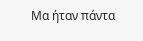Μα ήταν πάντα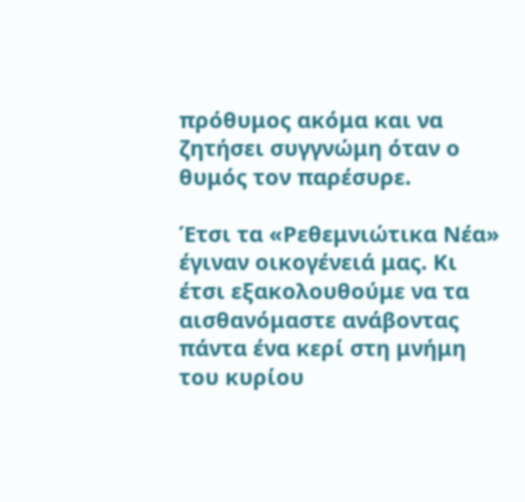πρόθυμος ακόμα και να ζητήσει συγγνώμη όταν ο θυμός τον παρέσυρε.

Έτσι τα «Ρεθεμνιώτικα Νέα» έγιναν οικογένειά μας. Κι έτσι εξακολουθούμε να τα αισθανόμαστε ανάβοντας πάντα ένα κερί στη μνήμη του κυρίου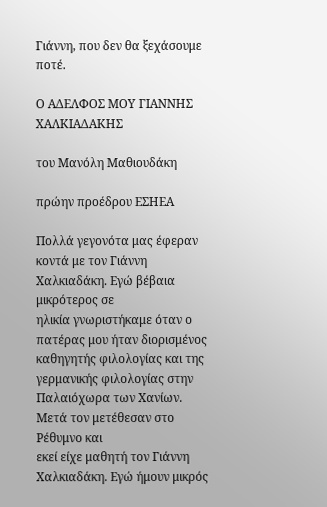Γιάννη, που δεν θα ξεχάσουμε ποτέ.

Ο ΑΔΕΛΦΟΣ ΜΟΥ ΓΙΑΝΝΗΣ ΧΑΛΚΙΑΔΑΚΗΣ

του Μανόλη Μαθιουδάκη

πρώην προέδρου ΕΣΗΕΑ

Πολλά γεγονότα μας έφεραν κοντά με τον Γιάννη Χαλκιαδάκη. Εγώ βέβαια μικρότερος σε
ηλικία γνωριστήκαμε όταν ο πατέρας μου ήταν διορισμένος καθηγητής φιλολογίας και της
γερμανικής φιλολογίας στην Παλαιόχωρα των Χανίων. Μετά τον μετέθεσαν στο Ρέθυμνο και
εκεί είχε μαθητή τον Γιάννη Χαλκιαδάκη. Εγώ ήμουν μικρός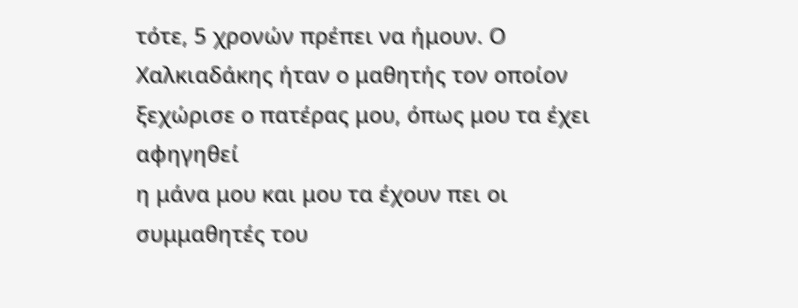τότε, 5 χρονών πρέπει να ήμουν. Ο
Χαλκιαδάκης ήταν ο μαθητής τον οποίον ξεχώρισε ο πατέρας μου, όπως μου τα έχει αφηγηθεί
η μάνα μου και μου τα έχουν πει οι συμμαθητές του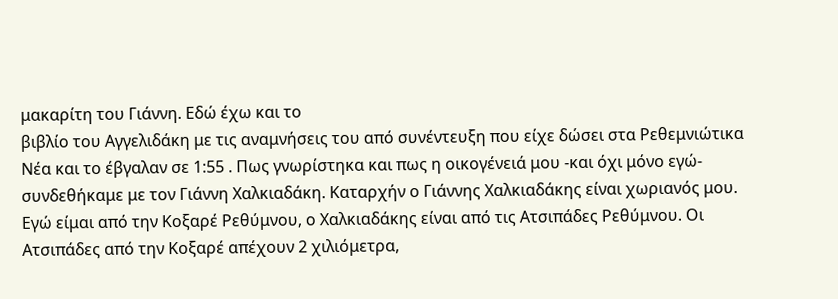μακαρίτη του Γιάννη. Εδώ έχω και το
βιβλίο του Αγγελιδάκη με τις αναμνήσεις του από συνέντευξη που είχε δώσει στα Ρεθεμνιώτικα
Νέα και το έβγαλαν σε 1:55 . Πως γνωρίστηκα και πως η οικογένειά μου -και όχι μόνο εγώ-
συνδεθήκαμε με τον Γιάννη Χαλκιαδάκη. Καταρχήν ο Γιάννης Χαλκιαδάκης είναι χωριανός μου.
Εγώ είμαι από την Κοξαρέ Ρεθύμνου, ο Χαλκιαδάκης είναι από τις Ατσιπάδες Ρεθύμνου. Οι
Ατσιπάδες από την Κοξαρέ απέχουν 2 χιλιόμετρα,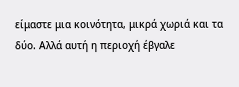είμαστε μια κοινότητα, μικρά χωριά και τα
δύο. Αλλά αυτή η περιοχή έβγαλε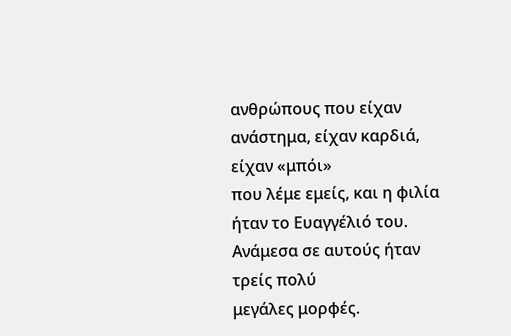ανθρώπους που είχαν ανάστημα, είχαν καρδιά, είχαν «μπόι»
που λέμε εμείς, και η φιλία ήταν το Ευαγγέλιό του. Ανάμεσα σε αυτούς ήταν τρείς πολύ
μεγάλες μορφές.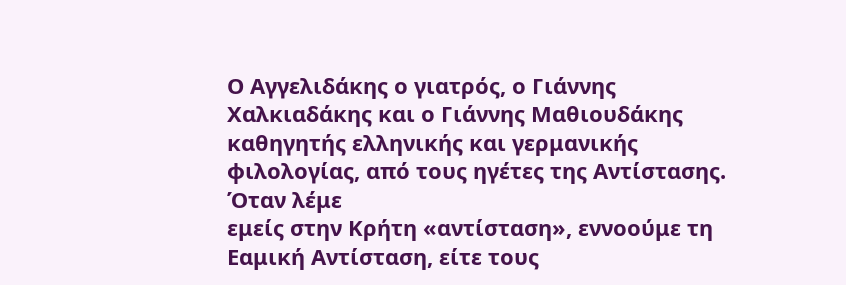Ο Αγγελιδάκης ο γιατρός, ο Γιάννης Χαλκιαδάκης και ο Γιάννης Μαθιουδάκης
καθηγητής ελληνικής και γερμανικής φιλολογίας, από τους ηγέτες της Αντίστασης. Όταν λέμε
εμείς στην Κρήτη «αντίσταση», εννοούμε τη Εαμική Αντίσταση, είτε τους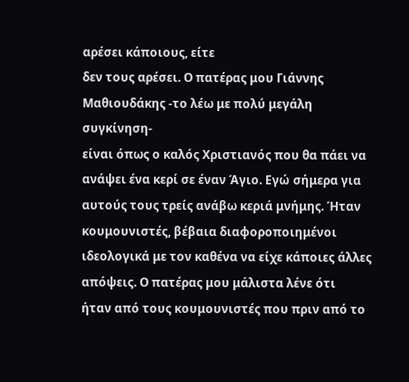αρέσει κάποιους, είτε
δεν τους αρέσει. Ο πατέρας μου Γιάννης Μαθιουδάκης -το λέω με πολύ μεγάλη συγκίνηση-
είναι όπως ο καλός Χριστιανός που θα πάει να ανάψει ένα κερί σε έναν Άγιο. Εγώ σήμερα για
αυτούς τους τρείς ανάβω κεριά μνήμης. Ήταν κουμουνιστές, βέβαια διαφοροποιημένοι
ιδεολογικά με τον καθένα να είχε κάποιες άλλες απόψεις. Ο πατέρας μου μάλιστα λένε ότι
ήταν από τους κουμουνιστές που πριν από το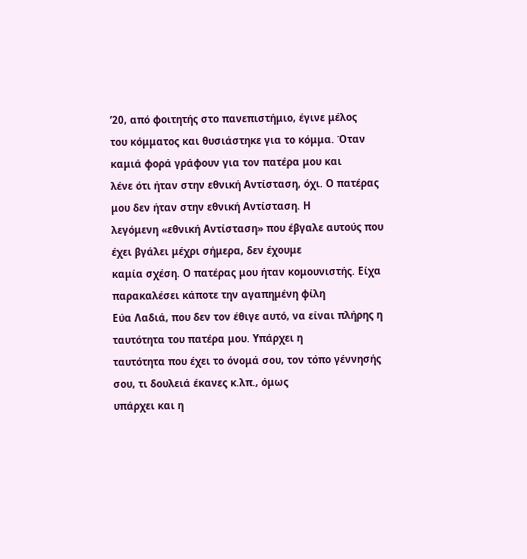’20, από φοιτητής στο πανεπιστήμιο, έγινε μέλος
του κόμματος και θυσιάστηκε για το κόμμα. Όταν καμιά φορά γράφουν για τον πατέρα μου και
λένε ότι ήταν στην εθνική Αντίσταση, όχι. Ο πατέρας μου δεν ήταν στην εθνική Αντίσταση. Η
λεγόμενη «εθνική Αντίσταση» που έβγαλε αυτούς που έχει βγάλει μέχρι σήμερα, δεν έχουμε
καμία σχέση. Ο πατέρας μου ήταν κομουνιστής. Είχα παρακαλέσει κάποτε την αγαπημένη φίλη
Εύα Λαδιά, που δεν τον έθιγε αυτό, να είναι πλήρης η ταυτότητα του πατέρα μου. Υπάρχει η
ταυτότητα που έχει το όνομά σου, τον τόπο γέννησής σου, τι δουλειά έκανες κ.λπ., όμως
υπάρχει και η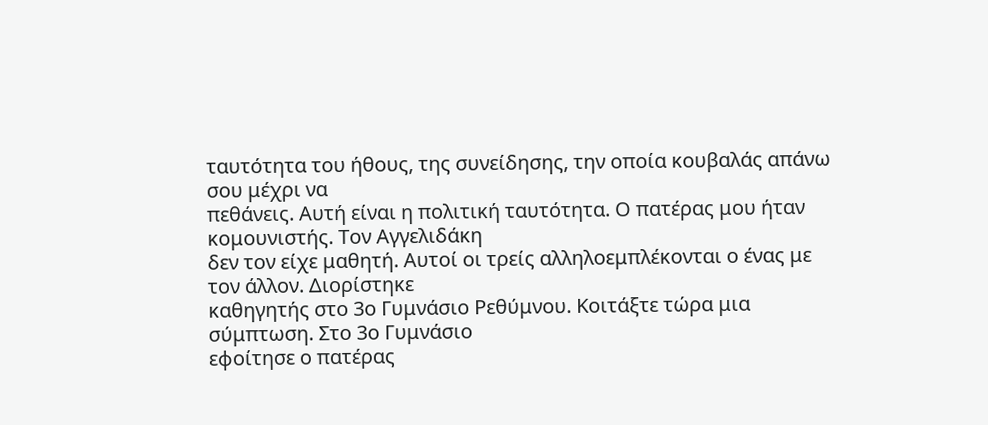ταυτότητα του ήθους, της συνείδησης, την οποία κουβαλάς απάνω σου μέχρι να
πεθάνεις. Αυτή είναι η πολιτική ταυτότητα. Ο πατέρας μου ήταν κομουνιστής. Τον Αγγελιδάκη
δεν τον είχε μαθητή. Αυτοί οι τρείς αλληλοεμπλέκονται ο ένας με τον άλλον. Διορίστηκε
καθηγητής στο 3ο Γυμνάσιο Ρεθύμνου. Κοιτάξτε τώρα μια σύμπτωση. Στο 3ο Γυμνάσιο
εφοίτησε ο πατέρας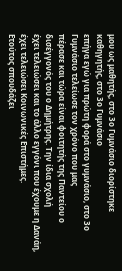μου ως μαθητής, στο 3ο Γυμνάσιο διορίστηκε καθηγητής, στο 3ο Γυμνάσιο
επήγα εγώ για πρώτη φορά στο γυμνάσιο, στο 3ο Γυμνάσιο τελείωσε τον χρόνο που μας
πέρασε και τώρα είναι φοιτητής της Παντείου ο δισέγγονός του ο Δημήτρης. Την ίδια σχολή
έχει τελειώσει και το άλλο εγγόνι που έχουμε η Δανάη, έχει τελειώσει Κοινωνικές Επιστήμες.
Ετούτος σπουδάζει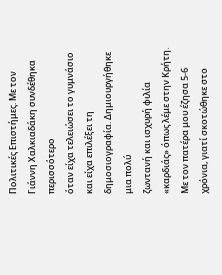Πολιτικές Επιστήμες. Με τον Γιάννη Χαλκιαδάκη συνδέθηκα περισσότερο
όταν είχα τελειώσει το γυμνάσιο και είχα επιλέξει τη δημοσιογραφία. Δημιουργήθηκε μια πολύ
ζωντανή και ισχυρή φιλία «καρδιάς» όπως λέμε στην Κρήτη. Με τον πατέρα μου έζησα 5-6
χρόνια, γιατί σκοτώθηκε στο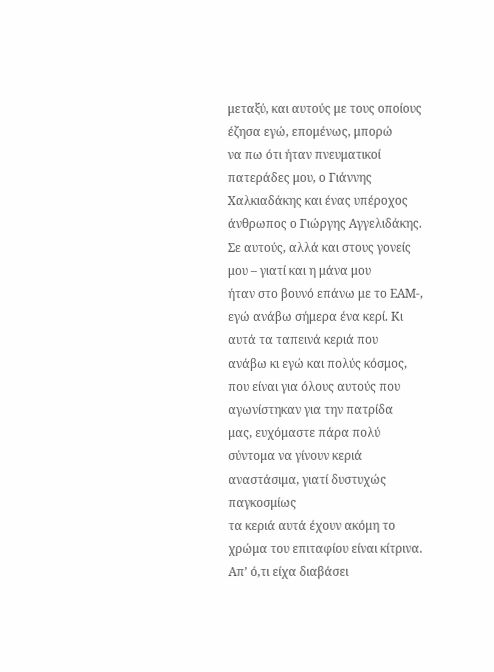μεταξύ, και αυτούς με τους οποίους έζησα εγώ, επομένως, μπορώ
να πω ότι ήταν πνευματικοί πατεράδες μου, ο Γιάννης Χαλκιαδάκης και ένας υπέροχος
άνθρωπος ο Γιώργης Αγγελιδάκης. Σε αυτούς, αλλά και στους γονείς μου – γιατί και η μάνα μου
ήταν στο βουνό επάνω με το ΕΑΜ-, εγώ ανάβω σήμερα ένα κερί. Κι αυτά τα ταπεινά κεριά που
ανάβω κι εγώ και πολύς κόσμος, που είναι για όλους αυτούς που αγωνίστηκαν για την πατρίδα
μας, ευχόμαστε πάρα πολύ σύντομα να γίνουν κεριά αναστάσιμα, γιατί δυστυχώς παγκοσμίως
τα κεριά αυτά έχουν ακόμη το χρώμα του επιταφίου είναι κίτρινα. Απ’ ό,τι είχα διαβάσει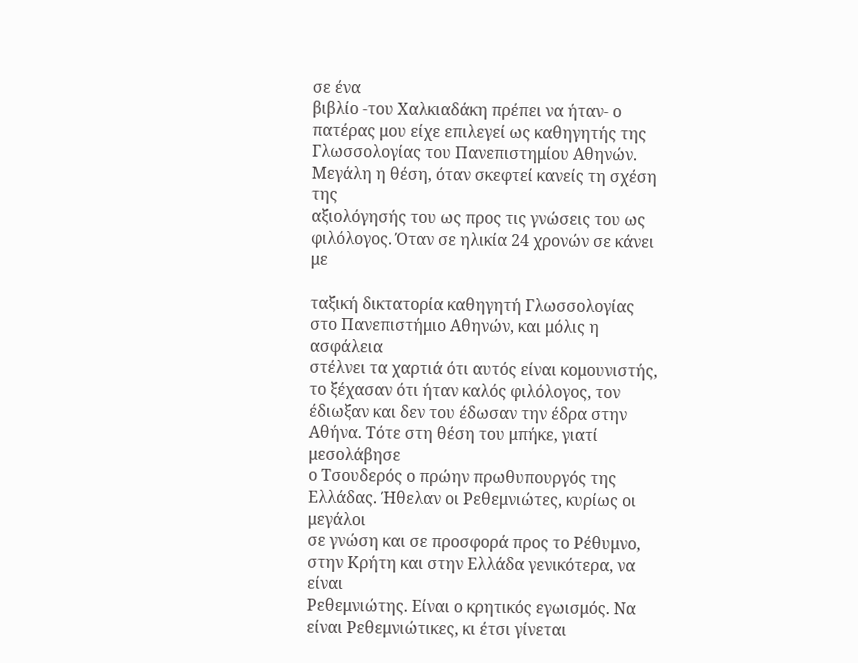σε ένα
βιβλίο -του Χαλκιαδάκη πρέπει να ήταν- ο πατέρας μου είχε επιλεγεί ως καθηγητής της
Γλωσσολογίας του Πανεπιστημίου Αθηνών. Μεγάλη η θέση, όταν σκεφτεί κανείς τη σχέση της
αξιολόγησής του ως προς τις γνώσεις του ως φιλόλογος. Όταν σε ηλικία 24 χρονών σε κάνει με

ταξική δικτατορία καθηγητή Γλωσσολογίας στο Πανεπιστήμιο Αθηνών, και μόλις η ασφάλεια
στέλνει τα χαρτιά ότι αυτός είναι κομουνιστής, το ξέχασαν ότι ήταν καλός φιλόλογος, τον
έδιωξαν και δεν του έδωσαν την έδρα στην Αθήνα. Τότε στη θέση του μπήκε, γιατί μεσολάβησε
ο Τσουδερός ο πρώην πρωθυπουργός της Ελλάδας. Ήθελαν οι Ρεθεμνιώτες, κυρίως οι μεγάλοι
σε γνώση και σε προσφορά προς το Ρέθυμνο, στην Κρήτη και στην Ελλάδα γενικότερα, να είναι
Ρεθεμνιώτης. Είναι ο κρητικός εγωισμός. Να είναι Ρεθεμνιώτικες, κι έτσι γίνεται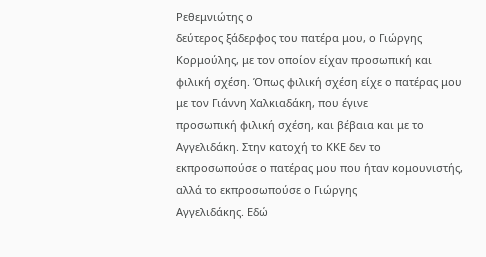Ρεθεμνιώτης ο
δεύτερος ξάδερφος του πατέρα μου, ο Γιώργης Κορμούλης, με τον οποίον είχαν προσωπική και
φιλική σχέση. Όπως φιλική σχέση είχε ο πατέρας μου με τον Γιάννη Χαλκιαδάκη, που έγινε
προσωπική φιλική σχέση, και βέβαια και με το Αγγελιδάκη. Στην κατοχή το ΚΚΕ δεν το
εκπροσωπούσε ο πατέρας μου που ήταν κομουνιστής, αλλά το εκπροσωπούσε ο Γιώργης
Αγγελιδάκης. Εδώ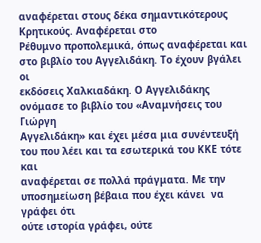αναφέρεται στους δέκα σημαντικότερους Κρητικούς. Αναφέρεται στο
Ρέθυμνο προπολεμικά, όπως αναφέρεται και στο βιβλίο του Αγγελιδάκη. Το έχουν βγάλει οι
εκδόσεις Χαλκιαδάκη. Ο Αγγελιδάκης ονόμασε το βιβλίο του «Αναμνήσεις του Γιώργη
Αγγελιδάκη» και έχει μέσα μια συνέντευξή του που λέει και τα εσωτερικά του ΚΚΕ τότε και
αναφέρεται σε πολλά πράγματα. Με την υποσημείωση βέβαια που έχει κάνει  να γράφει ότι
ούτε ιστορία γράφει, ούτε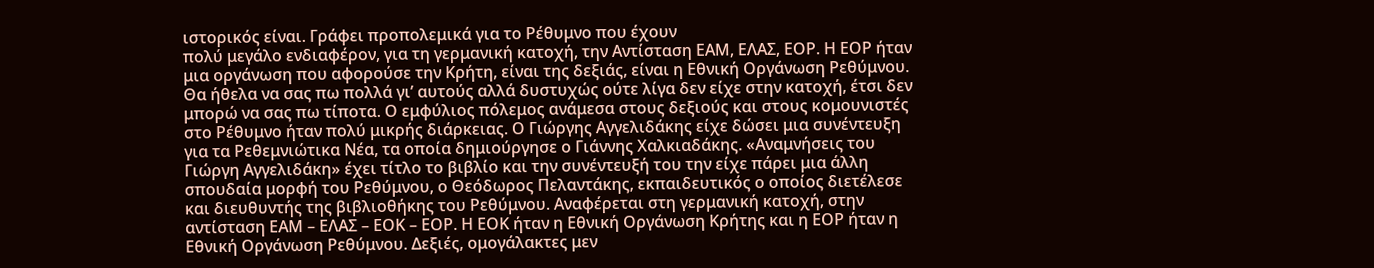ιστορικός είναι. Γράφει προπολεμικά για το Ρέθυμνο που έχουν
πολύ μεγάλο ενδιαφέρον, για τη γερμανική κατοχή, την Αντίσταση ΕΑΜ, ΕΛΑΣ, ΕΟΡ. Η ΕΟΡ ήταν
μια οργάνωση που αφορούσε την Κρήτη, είναι της δεξιάς, είναι η Εθνική Οργάνωση Ρεθύμνου.
Θα ήθελα να σας πω πολλά γι’ αυτούς αλλά δυστυχώς ούτε λίγα δεν είχε στην κατοχή, έτσι δεν
μπορώ να σας πω τίποτα. Ο εμφύλιος πόλεμος ανάμεσα στους δεξιούς και στους κομουνιστές
στο Ρέθυμνο ήταν πολύ μικρής διάρκειας. Ο Γιώργης Αγγελιδάκης είχε δώσει μια συνέντευξη
για τα Ρεθεμνιώτικα Νέα, τα οποία δημιούργησε ο Γιάννης Χαλκιαδάκης. «Αναμνήσεις του
Γιώργη Αγγελιδάκη» έχει τίτλο το βιβλίο και την συνέντευξή του την είχε πάρει μια άλλη
σπουδαία μορφή του Ρεθύμνου, ο Θεόδωρος Πελαντάκης, εκπαιδευτικός ο οποίος διετέλεσε
και διευθυντής της βιβλιοθήκης του Ρεθύμνου. Αναφέρεται στη γερμανική κατοχή, στην
αντίσταση ΕΑΜ – ΕΛΑΣ – ΕΟΚ – ΕΟΡ. Η ΕΟΚ ήταν η Εθνική Οργάνωση Κρήτης και η ΕΟΡ ήταν η
Εθνική Οργάνωση Ρεθύμνου. Δεξιές, ομογάλακτες μεν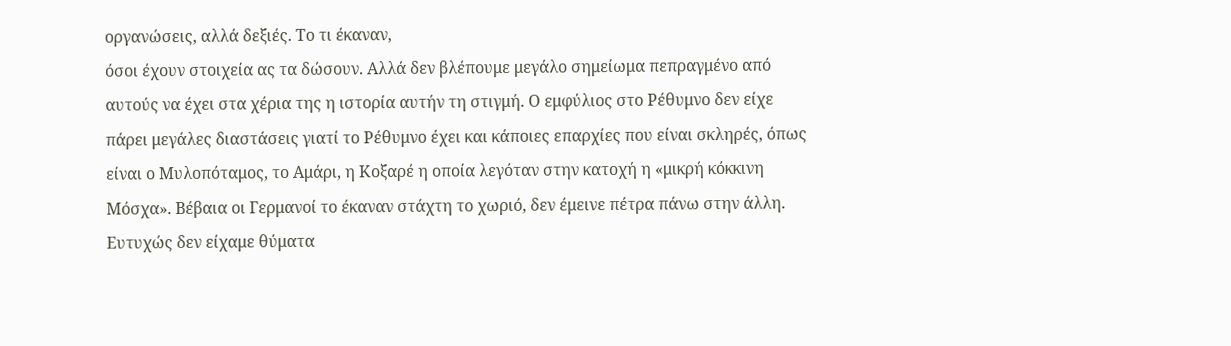οργανώσεις, αλλά δεξιές. Το τι έκαναν,
όσοι έχουν στοιχεία ας τα δώσουν. Αλλά δεν βλέπουμε μεγάλο σημείωμα πεπραγμένο από
αυτούς να έχει στα χέρια της η ιστορία αυτήν τη στιγμή. Ο εμφύλιος στο Ρέθυμνο δεν είχε
πάρει μεγάλες διαστάσεις γιατί το Ρέθυμνο έχει και κάποιες επαρχίες που είναι σκληρές, όπως
είναι ο Μυλοπόταμος, το Αμάρι, η Κοξαρέ η οποία λεγόταν στην κατοχή η «μικρή κόκκινη
Μόσχα». Βέβαια οι Γερμανοί το έκαναν στάχτη το χωριό, δεν έμεινε πέτρα πάνω στην άλλη.
Ευτυχώς δεν είχαμε θύματα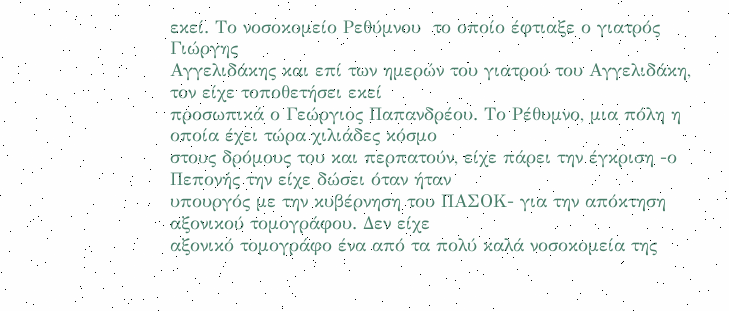εκεί. Το νοσοκομείο Ρεθύμνου  το οποίο έφτιαξε ο γιατρός Γιώργης
Αγγελιδάκης και επί των ημερών του γιατρού του Αγγελιδάκη, τον είχε τοποθετήσει εκεί
προσωπικά ο Γεώργιος Παπανδρέου. Το Ρέθυμνο, μια πόλη η οποία έχει τώρα χιλιάδες κόσμο
στους δρόμους του και περπατούν, είχε πάρει την έγκριση -ο Πεπονής την είχε δώσει όταν ήταν
υπουργός με την κυβέρνηση του ΠΑΣΟΚ- για την απόκτηση αξονικού τομογράφου. Δεν είχε
αξονικό τομογράφο ένα από τα πολύ καλά νοσοκομεία της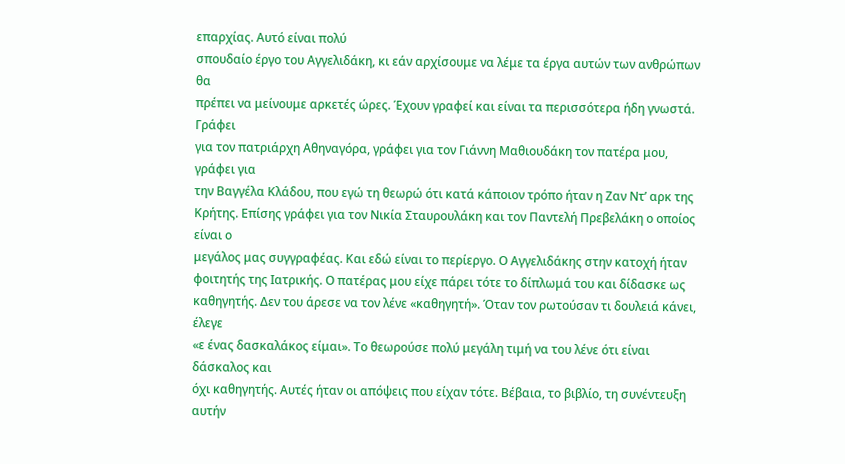επαρχίας. Αυτό είναι πολύ
σπουδαίο έργο του Αγγελιδάκη, κι εάν αρχίσουμε να λέμε τα έργα αυτών των ανθρώπων θα
πρέπει να μείνουμε αρκετές ώρες. Έχουν γραφεί και είναι τα περισσότερα ήδη γνωστά. Γράφει
για τον πατριάρχη Αθηναγόρα, γράφει για τον Γιάννη Μαθιουδάκη τον πατέρα μου, γράφει για
την Βαγγέλα Κλάδου, που εγώ τη θεωρώ ότι κατά κάποιον τρόπο ήταν η Ζαν Ντ’ αρκ της
Κρήτης. Επίσης γράφει για τον Νικία Σταυρουλάκη και τον Παντελή Πρεβελάκη ο οποίος είναι ο
μεγάλος μας συγγραφέας. Και εδώ είναι το περίεργο. Ο Αγγελιδάκης στην κατοχή ήταν
φοιτητής της Ιατρικής. Ο πατέρας μου είχε πάρει τότε το δίπλωμά του και δίδασκε ως
καθηγητής. Δεν του άρεσε να τον λένε «καθηγητή». Όταν τον ρωτούσαν τι δουλειά κάνει, έλεγε
«ε ένας δασκαλάκος είμαι». Το θεωρούσε πολύ μεγάλη τιμή να του λένε ότι είναι δάσκαλος και
όχι καθηγητής. Αυτές ήταν οι απόψεις που είχαν τότε. Βέβαια, το βιβλίο, τη συνέντευξη αυτήν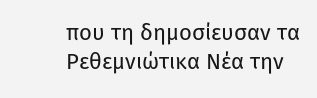που τη δημοσίευσαν τα Ρεθεμνιώτικα Νέα την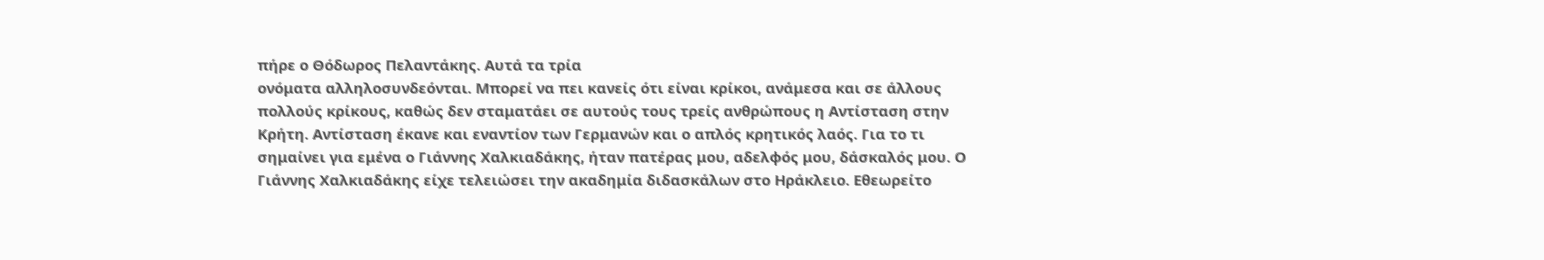πήρε ο Θόδωρος Πελαντάκης. Αυτά τα τρία
ονόματα αλληλοσυνδεόνται. Μπορεί να πει κανείς ότι είναι κρίκοι, ανάμεσα και σε άλλους
πολλούς κρίκους, καθώς δεν σταματάει σε αυτούς τους τρείς ανθρώπους η Αντίσταση στην
Κρήτη. Αντίσταση έκανε και εναντίον των Γερμανών και ο απλός κρητικός λαός. Για το τι
σημαίνει για εμένα ο Γιάννης Χαλκιαδάκης, ήταν πατέρας μου, αδελφός μου, δάσκαλός μου. Ο
Γιάννης Χαλκιαδάκης είχε τελειώσει την ακαδημία διδασκάλων στο Ηράκλειο. Εθεωρείτο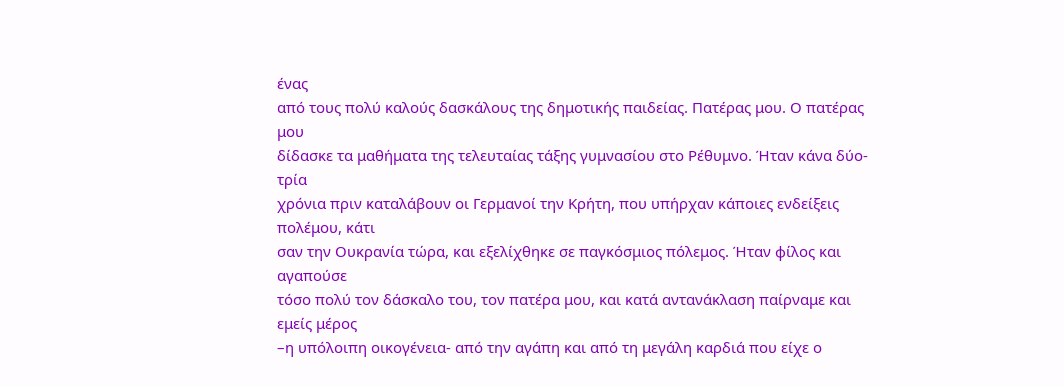ένας
από τους πολύ καλούς δασκάλους της δημοτικής παιδείας. Πατέρας μου. Ο πατέρας μου
δίδασκε τα μαθήματα της τελευταίας τάξης γυμνασίου στο Ρέθυμνο. Ήταν κάνα δύο-τρία
χρόνια πριν καταλάβουν οι Γερμανοί την Κρήτη, που υπήρχαν κάποιες ενδείξεις πολέμου, κάτι
σαν την Ουκρανία τώρα, και εξελίχθηκε σε παγκόσμιος πόλεμος. Ήταν φίλος και αγαπούσε
τόσο πολύ τον δάσκαλο του, τον πατέρα μου, και κατά αντανάκλαση παίρναμε και εμείς μέρος
–η υπόλοιπη οικογένεια- από την αγάπη και από τη μεγάλη καρδιά που είχε ο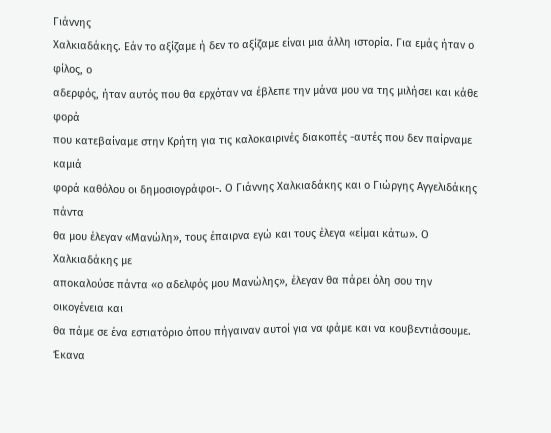Γιάννης
Χαλκιαδάκης. Εάν το αξίζαμε ή δεν το αξίζαμε είναι μια άλλη ιστορία. Για εμάς ήταν ο φίλος, ο
αδερφός, ήταν αυτός που θα ερχόταν να έβλεπε την μάνα μου να της μιλήσει και κάθε φορά
που κατεβαίναμε στην Κρήτη για τις καλοκαιρινές διακοπές -αυτές που δεν παίρναμε καμιά
φορά καθόλου οι δημοσιογράφοι-. Ο Γιάννης Χαλκιαδάκης και ο Γιώργης Αγγελιδάκης πάντα
θα μου έλεγαν «Μανώλη», τους έπαιρνα εγώ και τους έλεγα «είμαι κάτω». Ο Χαλκιαδάκης με
αποκαλούσε πάντα «ο αδελφός μου Μανώλης», έλεγαν θα πάρει όλη σου την οικογένεια και
θα πάμε σε ένα εστιατόριο όπου πήγαιναν αυτοί για να φάμε και να κουβεντιάσουμε. Έκανα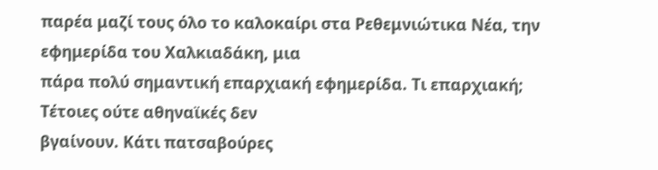παρέα μαζί τους όλο το καλοκαίρι στα Ρεθεμνιώτικα Νέα, την εφημερίδα του Χαλκιαδάκη, μια
πάρα πολύ σημαντική επαρχιακή εφημερίδα. Τι επαρχιακή; Τέτοιες ούτε αθηναϊκές δεν
βγαίνουν. Κάτι πατσαβούρες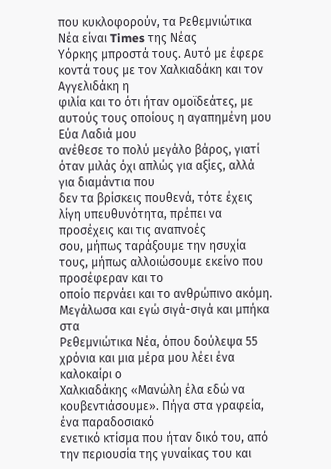που κυκλοφορούν, τα Ρεθεμνιώτικα Νέα είναι Times της Νέας
Υόρκης μπροστά τους. Αυτό με έφερε κοντά τους με τον Χαλκιαδάκη και τον Αγγελιδάκη η
φιλία και το ότι ήταν ομοϊδεάτες, με αυτούς τους οποίους η αγαπημένη μου Εύα Λαδιά μου
ανέθεσε το πολύ μεγάλο βάρος, γιατί όταν μιλάς όχι απλώς για αξίες, αλλά για διαμάντια που
δεν τα βρίσκεις πουθενά, τότε έχεις λίγη υπευθυνότητα, πρέπει να προσέχεις και τις αναπνοές
σου, μήπως ταράξουμε την ησυχία τους, μήπως αλλοιώσουμε εκείνο που προσέφεραν και το
οποίο περνάει και το ανθρώπινο ακόμη. Μεγάλωσα και εγώ σιγά-σιγά και μπήκα στα
Ρεθεμνιώτικα Νέα, όπου δούλεψα 55 χρόνια και μια μέρα μου λέει ένα καλοκαίρι ο
Χαλκιαδάκης «Μανώλη έλα εδώ να κουβεντιάσουμε». Πήγα στα γραφεία, ένα παραδοσιακό
ενετικό κτίσμα που ήταν δικό του, από την περιουσία της γυναίκας του και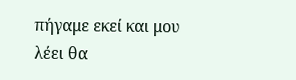πήγαμε εκεί και μου
λέει θα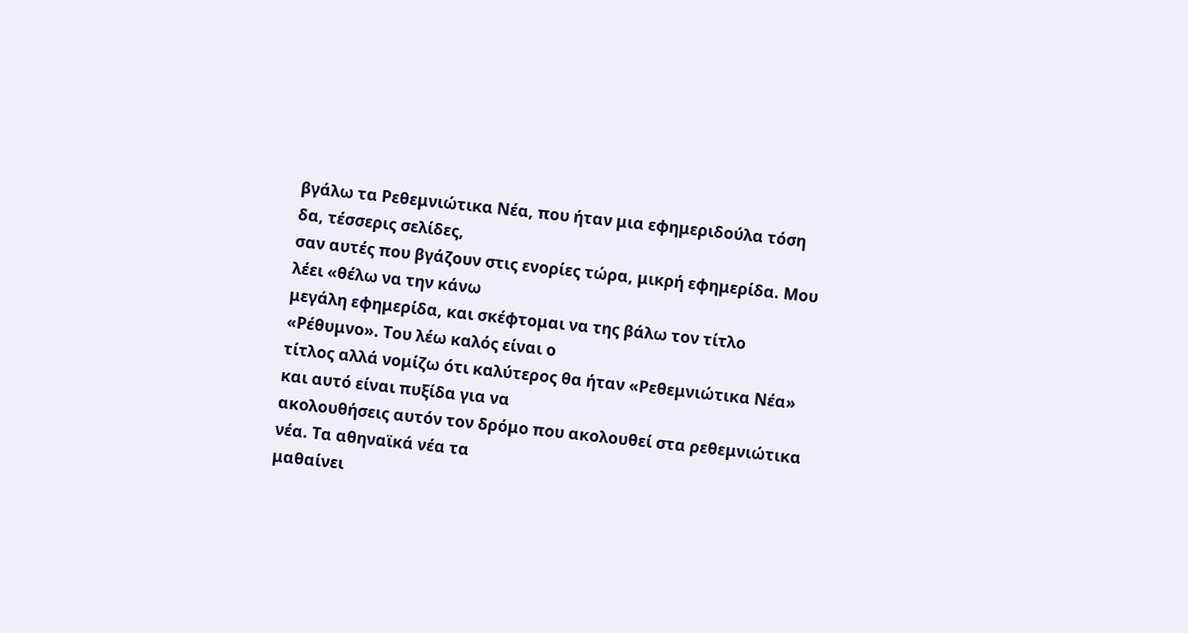βγάλω τα Ρεθεμνιώτικα Νέα, που ήταν μια εφημεριδούλα τόση δα, τέσσερις σελίδες,
σαν αυτές που βγάζουν στις ενορίες τώρα, μικρή εφημερίδα. Μου λέει «θέλω να την κάνω
μεγάλη εφημερίδα, και σκέφτομαι να της βάλω τον τίτλο «Ρέθυμνο». Του λέω καλός είναι ο
τίτλος αλλά νομίζω ότι καλύτερος θα ήταν «Ρεθεμνιώτικα Νέα» και αυτό είναι πυξίδα για να
ακολουθήσεις αυτόν τον δρόμο που ακολουθεί στα ρεθεμνιώτικα νέα. Τα αθηναϊκά νέα τα
μαθαίνει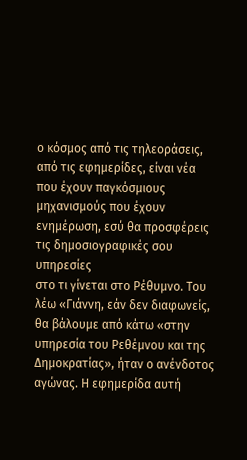ο κόσμος από τις τηλεοράσεις, από τις εφημερίδες, είναι νέα που έχουν παγκόσμιους
μηχανισμούς που έχουν ενημέρωση, εσύ θα προσφέρεις τις δημοσιογραφικές σου υπηρεσίες
στο τι γίνεται στο Ρέθυμνο. Του λέω «Γιάννη, εάν δεν διαφωνείς, θα βάλουμε από κάτω «στην
υπηρεσία του Ρεθέμνου και της Δημοκρατίας», ήταν ο ανένδοτος αγώνας. Η εφημερίδα αυτή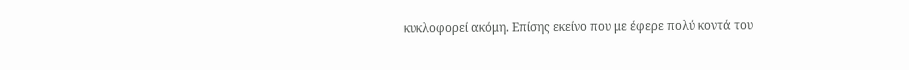κυκλοφορεί ακόμη. Επίσης εκείνο που με έφερε πολύ κοντά του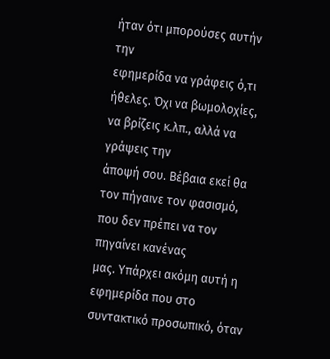ήταν ότι μπορούσες αυτήν την
εφημερίδα να γράφεις ό,τι ήθελες. Όχι να βωμολοχίες, να βρίζεις κ.λπ., αλλά να γράψεις την
άποψή σου. Βέβαια εκεί θα τον πήγαινε τον φασισμό, που δεν πρέπει να τον πηγαίνει κανένας
μας. Υπάρχει ακόμη αυτή η εφημερίδα που στο συντακτικό προσωπικό, όταν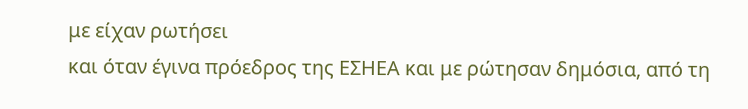με είχαν ρωτήσει
και όταν έγινα πρόεδρος της ΕΣΗΕΑ και με ρώτησαν δημόσια, από τη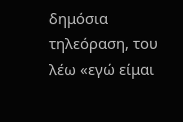δημόσια τηλεόραση, του
λέω «εγώ είμαι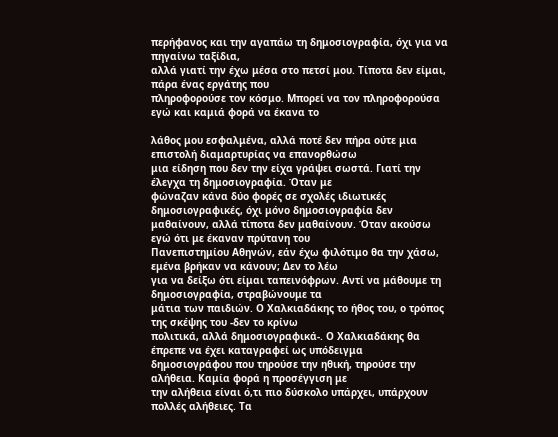περήφανος και την αγαπάω τη δημοσιογραφία, όχι για να πηγαίνω ταξίδια,
αλλά γιατί την έχω μέσα στο πετσί μου. Τίποτα δεν είμαι, πάρα ένας εργάτης που
πληροφορούσε τον κόσμο. Μπορεί να τον πληροφορούσα εγώ και καμιά φορά να έκανα το

λάθος μου εσφαλμένα, αλλά ποτέ δεν πήρα ούτε μια επιστολή διαμαρτυρίας να επανορθώσω
μια είδηση που δεν την είχα γράψει σωστά. Γιατί την έλεγχα τη δημοσιογραφία. Όταν με
φώναζαν κάνα δύο φορές σε σχολές ιδιωτικές δημοσιογραφικές, όχι μόνο δημοσιογραφία δεν
μαθαίνουν, αλλά τίποτα δεν μαθαίνουν. Όταν ακούσω εγώ ότι με έκαναν πρύτανη του
Πανεπιστημίου Αθηνών, εάν έχω φιλότιμο θα την χάσω, εμένα βρήκαν να κάνουν; Δεν το λέω
για να δείξω ότι είμαι ταπεινόφρων. Αντί να μάθουμε τη δημοσιογραφία, στραβώνουμε τα
μάτια των παιδιών. Ο Χαλκιαδάκης το ήθος του, ο τρόπος της σκέψης του -δεν το κρίνω
πολιτικά, αλλά δημοσιογραφικά-. Ο Χαλκιαδάκης θα έπρεπε να έχει καταγραφεί ως υπόδειγμα
δημοσιογράφου που τηρούσε την ηθική, τηρούσε την αλήθεια. Καμία φορά η προσέγγιση με
την αλήθεια είναι ό,τι πιο δύσκολο υπάρχει, υπάρχουν πολλές αλήθειες. Τα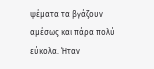ψέματα τα βγάζουν
αμέσως και πάρα πολύ εύκολα. Ήταν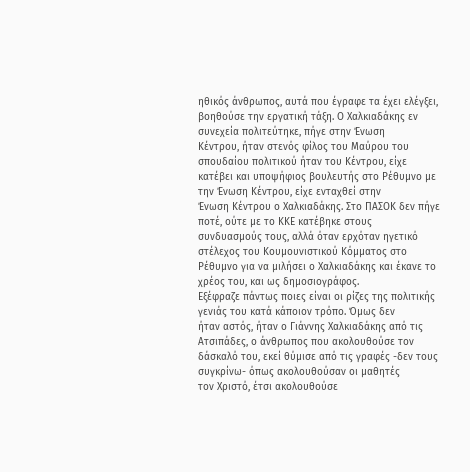ηθικός άνθρωπος, αυτά που έγραφε τα έχει ελέγξει,
βοηθούσε την εργατική τάξη. Ο Χαλκιαδάκης εν συνεχεία πολιτεύτηκε, πήγε στην Ένωση
Κέντρου, ήταν στενός φίλος του Μαύρου του σπουδαίου πολιτικού ήταν του Κέντρου, είχε
κατέβει και υποψήφιος βουλευτής στο Ρέθυμνο με την Ένωση Κέντρου, είχε ενταχθεί στην
Ένωση Κέντρου ο Χαλκιαδάκης. Στο ΠΑΣΟΚ δεν πήγε ποτέ, ούτε με το ΚΚΕ κατέβηκε στους
συνδυασμούς τους, αλλά όταν ερχόταν ηγετικό στέλεχος του Κουμουνιστικού Κόμματος στο
Ρέθυμνο για να μιλήσει ο Χαλκιαδάκης και έκανε το χρέος του, και ως δημοσιογράφος.
Εξέφραζε πάντως ποιες είναι οι ρίζες της πολιτικής γενιάς του κατά κάποιον τρόπο. Όμως δεν
ήταν αστός, ήταν ο Γιάννης Χαλκιαδάκης από τις Ατσιπάδες, ο άνθρωπος που ακολουθούσε τον
δάσκαλό του, εκεί θύμισε από τις γραφές -δεν τους συγκρίνω- όπως ακολουθούσαν οι μαθητές
τον Χριστό, έτσι ακολουθούσε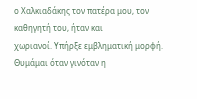ο Χαλκιαδάκης τον πατέρα μου, τον καθηγητή του, ήταν και
χωριανοί. Υπήρξε εμβληματική μορφή. Θυμάμαι όταν γινόταν η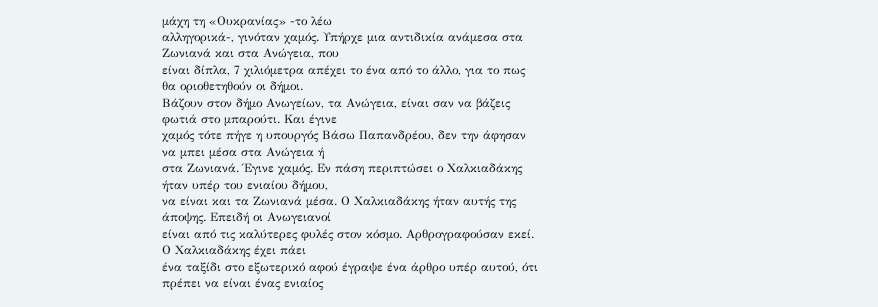μάχη τη «Ουκρανίας» -το λέω
αλληγορικά-, γινόταν χαμός. Υπήρχε μια αντιδικία ανάμεσα στα Ζωνιανά και στα Ανώγεια, που
είναι δίπλα, 7 χιλιόμετρα απέχει το ένα από το άλλο, για το πως θα οριοθετηθούν οι δήμοι.
Βάζουν στον δήμο Ανωγείων, τα Ανώγεια, είναι σαν να βάζεις φωτιά στο μπαρούτι. Και έγινε
χαμός τότε πήγε η υπουργός Βάσω Παπανδρέου, δεν την άφησαν να μπει μέσα στα Ανώγεια ή
στα Ζωνιανά. Έγινε χαμός. Εν πάση περιπτώσει ο Χαλκιαδάκης ήταν υπέρ του ενιαίου δήμου,
να είναι και τα Ζωνιανά μέσα. Ο Χαλκιαδάκης ήταν αυτής της άποψης. Επειδή οι Ανωγειανοί
είναι από τις καλύτερες φυλές στον κόσμο. Αρθρογραφούσαν εκεί. Ο Χαλκιαδάκης έχει πάει
ένα ταξίδι στο εξωτερικό αφού έγραψε ένα άρθρο υπέρ αυτού, ότι πρέπει να είναι ένας ενιαίος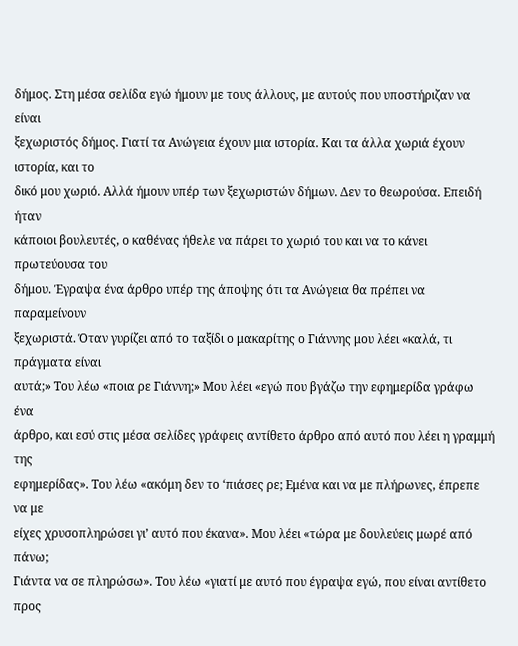δήμος. Στη μέσα σελίδα εγώ ήμουν με τους άλλους, με αυτούς που υποστήριζαν να είναι
ξεχωριστός δήμος. Γιατί τα Ανώγεια έχουν μια ιστορία. Και τα άλλα χωριά έχουν ιστορία, και το
δικό μου χωριό. Αλλά ήμουν υπέρ των ξεχωριστών δήμων. Δεν το θεωρούσα. Επειδή ήταν
κάποιοι βουλευτές, ο καθένας ήθελε να πάρει το χωριό του και να το κάνει πρωτεύουσα του
δήμου. Έγραψα ένα άρθρο υπέρ της άποψης ότι τα Ανώγεια θα πρέπει να παραμείνουν
ξεχωριστά. Όταν γυρίζει από το ταξίδι ο μακαρίτης ο Γιάννης μου λέει «καλά, τι πράγματα είναι
αυτά;» Του λέω «ποια ρε Γιάννη;» Μου λέει «εγώ που βγάζω την εφημερίδα γράφω ένα
άρθρο, και εσύ στις μέσα σελίδες γράφεις αντίθετο άρθρο από αυτό που λέει η γραμμή της
εφημερίδας». Του λέω «ακόμη δεν το ‘πιάσες ρε; Εμένα και να με πλήρωνες, έπρεπε να με
είχες χρυσοπληρώσει γι’ αυτό που έκανα». Μου λέει «τώρα με δουλεύεις μωρέ από πάνω;
Γιάντα να σε πληρώσω». Του λέω «γιατί με αυτό που έγραψα εγώ, που είναι αντίθετο προς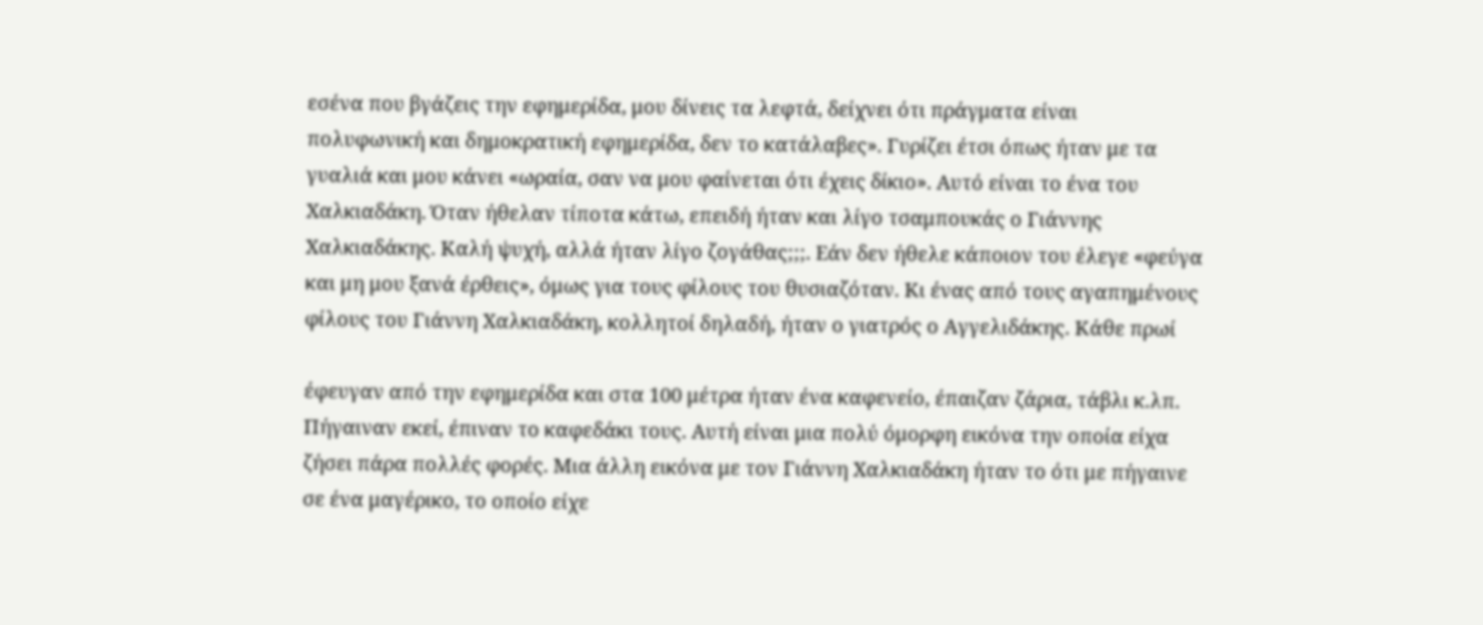εσένα που βγάζεις την εφημερίδα, μου δίνεις τα λεφτά, δείχνει ότι πράγματα είναι
πολυφωνική και δημοκρατική εφημερίδα, δεν το κατάλαβες». Γυρίζει έτσι όπως ήταν με τα
γυαλιά και μου κάνει «ωραία, σαν να μου φαίνεται ότι έχεις δίκιο». Αυτό είναι το ένα του
Χαλκιαδάκη. Όταν ήθελαν τίποτα κάτω, επειδή ήταν και λίγο τσαμπουκάς ο Γιάννης
Χαλκιαδάκης. Καλή ψυχή, αλλά ήταν λίγο ζογάθας;;;. Εάν δεν ήθελε κάποιον του έλεγε «φεύγα
και μη μου ξανά έρθεις», όμως για τους φίλους του θυσιαζόταν. Κι ένας από τους αγαπημένους
φίλους του Γιάννη Χαλκιαδάκη, κολλητοί δηλαδή, ήταν ο γιατρός ο Αγγελιδάκης. Κάθε πρωί

έφευγαν από την εφημερίδα και στα 100 μέτρα ήταν ένα καφενείο, έπαιζαν ζάρια, τάβλι κ.λπ.
Πήγαιναν εκεί, έπιναν το καφεδάκι τους. Αυτή είναι μια πολύ όμορφη εικόνα την οποία είχα
ζήσει πάρα πολλές φορές. Μια άλλη εικόνα με τον Γιάννη Χαλκιαδάκη ήταν το ότι με πήγαινε
σε ένα μαγέρικο, το οποίο είχε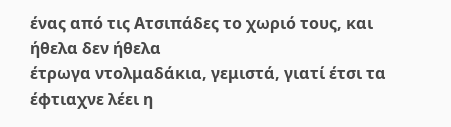ένας από τις Ατσιπάδες το χωριό τους, και ήθελα δεν ήθελα
έτρωγα ντολμαδάκια, γεμιστά, γιατί έτσι τα έφτιαχνε λέει η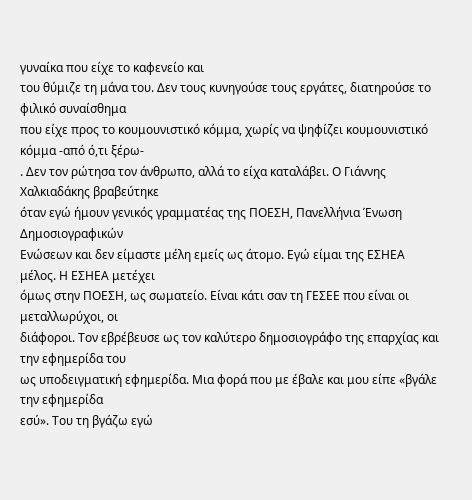γυναίκα που είχε το καφενείο και
του θύμιζε τη μάνα του. Δεν τους κυνηγούσε τους εργάτες, διατηρούσε το φιλικό συναίσθημα
που είχε προς το κουμουνιστικό κόμμα, χωρίς να ψηφίζει κουμουνιστικό κόμμα -από ό,τι ξέρω-
. Δεν τον ρώτησα τον άνθρωπο, αλλά το είχα καταλάβει. Ο Γιάννης Χαλκιαδάκης βραβεύτηκε
όταν εγώ ήμουν γενικός γραμματέας της ΠΟΕΣΗ, Πανελλήνια Ένωση Δημοσιογραφικών
Ενώσεων και δεν είμαστε μέλη εμείς ως άτομο. Εγώ είμαι της ΕΣΗΕΑ μέλος. Η ΕΣΗΕΑ μετέχει
όμως στην ΠΟΕΣΗ, ως σωματείο. Είναι κάτι σαν τη ΓΕΣΕΕ που είναι οι μεταλλωρύχοι, οι
διάφοροι. Τον εβρέβευσε ως τον καλύτερο δημοσιογράφο της επαρχίας και την εφημερίδα του
ως υποδειγματική εφημερίδα. Μια φορά που με έβαλε και μου είπε «βγάλε την εφημερίδα
εσύ». Του τη βγάζω εγώ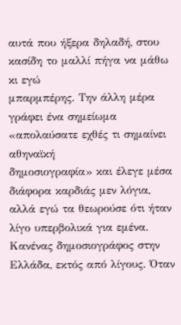αυτά που ήξερα δηλαδή, στου κασίδη το μαλλί πήγα να μάθω κι εγώ
μπαρμπέρης. Την άλλη μέρα γράφει ένα σημείωμα «απολαύσατε εχθές τι σημαίνει αθηναϊκή
δημοσιογραφία» και έλεγε μέσα διάφορα καρδιάς μεν λόγια, αλλά εγώ τα θεωρούσε ότι ήταν
λίγο υπερβολικά για εμένα. Κανένας δημοσιογράφος στην Ελλάδα, εκτός από λίγους. Όταν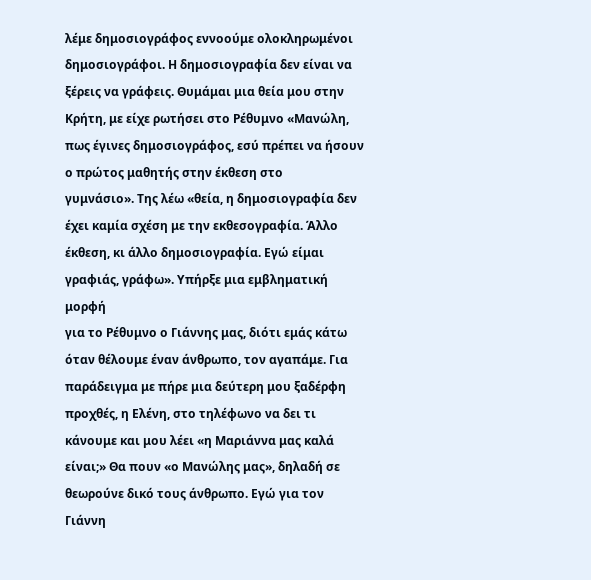λέμε δημοσιογράφος εννοούμε ολοκληρωμένοι δημοσιογράφοι. Η δημοσιογραφία δεν είναι να
ξέρεις να γράφεις. Θυμάμαι μια θεία μου στην Κρήτη, με είχε ρωτήσει στο Ρέθυμνο «Μανώλη,
πως έγινες δημοσιογράφος, εσύ πρέπει να ήσουν ο πρώτος μαθητής στην έκθεση στο
γυμνάσιο». Της λέω «θεία, η δημοσιογραφία δεν έχει καμία σχέση με την εκθεσογραφία. Άλλο
έκθεση, κι άλλο δημοσιογραφία. Εγώ είμαι γραφιάς, γράφω». Υπήρξε μια εμβληματική μορφή
για το Ρέθυμνο ο Γιάννης μας, διότι εμάς κάτω όταν θέλουμε έναν άνθρωπο, τον αγαπάμε. Για
παράδειγμα με πήρε μια δεύτερη μου ξαδέρφη προχθές, η Ελένη, στο τηλέφωνο να δει τι
κάνουμε και μου λέει «η Μαριάννα μας καλά είναι;» Θα πουν «ο Μανώλης μας», δηλαδή σε
θεωρούνε δικό τους άνθρωπο. Εγώ για τον Γιάννη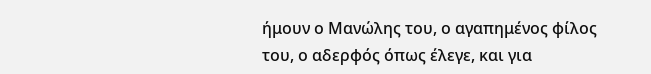ήμουν ο Μανώλης του, ο αγαπημένος φίλος
του, ο αδερφός όπως έλεγε, και για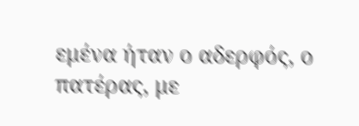εμένα ήταν ο αδερφός, ο πατέρας, με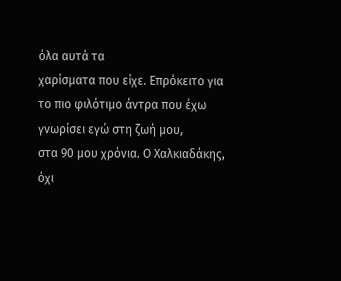όλα αυτά τα
χαρίσματα που είχε. Επρόκειτο για το πιο φιλότιμο άντρα που έχω γνωρίσει εγώ στη ζωή μου,
στα 90 μου χρόνια. Ο Χαλκιαδάκης, όχι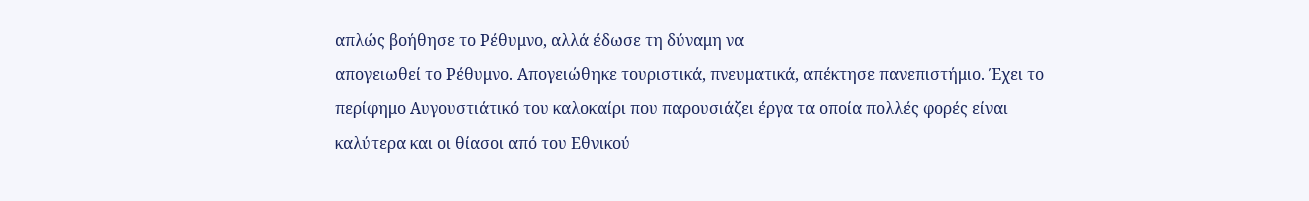απλώς βοήθησε το Ρέθυμνο, αλλά έδωσε τη δύναμη να
απογειωθεί το Ρέθυμνο. Απογειώθηκε τουριστικά, πνευματικά, απέκτησε πανεπιστήμιο. Έχει το
περίφημο Αυγουστιάτικό του καλοκαίρι που παρουσιάζει έργα τα οποία πολλές φορές είναι
καλύτερα και οι θίασοι από του Εθνικού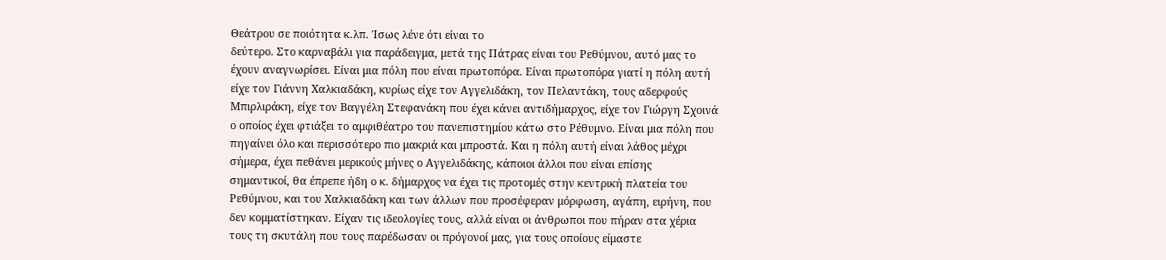Θεάτρου σε ποιότητα κ.λπ. Ίσως λένε ότι είναι το
δεύτερο. Στο καρναβάλι για παράδειγμα, μετά της Πάτρας είναι του Ρεθύμνου, αυτό μας το
έχουν αναγνωρίσει. Είναι μια πόλη που είναι πρωτοπόρα. Είναι πρωτοπόρα γιατί η πόλη αυτή
είχε τον Γιάννη Χαλκιαδάκη, κυρίως είχε τον Αγγελιδάκη, τον Πελαντάκη, τους αδερφούς
Μπιρλιράκη, είχε τον Βαγγέλη Στεφανάκη που έχει κάνει αντιδήμαρχος, είχε τον Γιώργη Σχοινά
ο οποίος έχει φτιάξει το αμφιθέατρο του πανεπιστημίου κάτω στο Ρέθυμνο. Είναι μια πόλη που
πηγαίνει όλο και περισσότερο πιο μακριά και μπροστά. Και η πόλη αυτή είναι λάθος μέχρι
σήμερα, έχει πεθάνει μερικούς μήνες ο Αγγελιδάκης, κάποιοι άλλοι που είναι επίσης
σημαντικοί, θα έπρεπε ήδη ο κ. δήμαρχος να έχει τις προτομές στην κεντρική πλατεία του
Ρεθύμνου, και του Χαλκιαδάκη και των άλλων που προσέφεραν μόρφωση, αγάπη, ειρήνη, που
δεν κομματίστηκαν. Είχαν τις ιδεολογίες τους, αλλά είναι οι άνθρωποι που πήραν στα χέρια
τους τη σκυτάλη που τους παρέδωσαν οι πρόγονοί μας, για τους οποίους είμαστε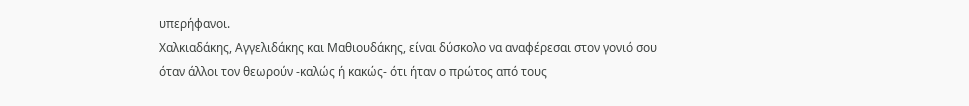υπερήφανοι.
Χαλκιαδάκης, Αγγελιδάκης και Μαθιουδάκης, είναι δύσκολο να αναφέρεσαι στον γονιό σου
όταν άλλοι τον θεωρούν -καλώς ή κακώς- ότι ήταν ο πρώτος από τους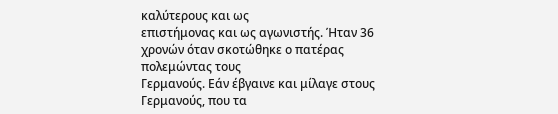καλύτερους και ως
επιστήμονας και ως αγωνιστής. Ήταν 36 χρονών όταν σκοτώθηκε ο πατέρας πολεμώντας τους
Γερμανούς. Εάν έβγαινε και μίλαγε στους Γερμανούς, που τα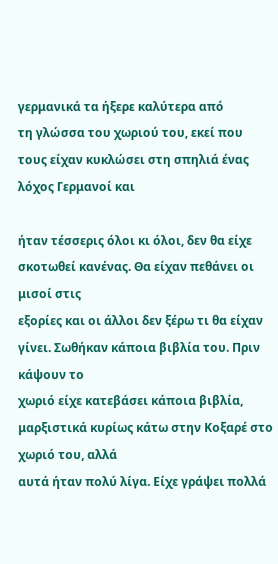γερμανικά τα ήξερε καλύτερα από
τη γλώσσα του χωριού του, εκεί που τους είχαν κυκλώσει στη σπηλιά ένας λόχος Γερμανοί και

ήταν τέσσερις όλοι κι όλοι, δεν θα είχε σκοτωθεί κανένας. Θα είχαν πεθάνει οι μισοί στις
εξορίες και οι άλλοι δεν ξέρω τι θα είχαν γίνει. Σωθήκαν κάποια βιβλία του. Πριν κάψουν το
χωριό είχε κατεβάσει κάποια βιβλία, μαρξιστικά κυρίως κάτω στην Κοξαρέ στο χωριό του, αλλά
αυτά ήταν πολύ λίγα. Είχε γράψει πολλά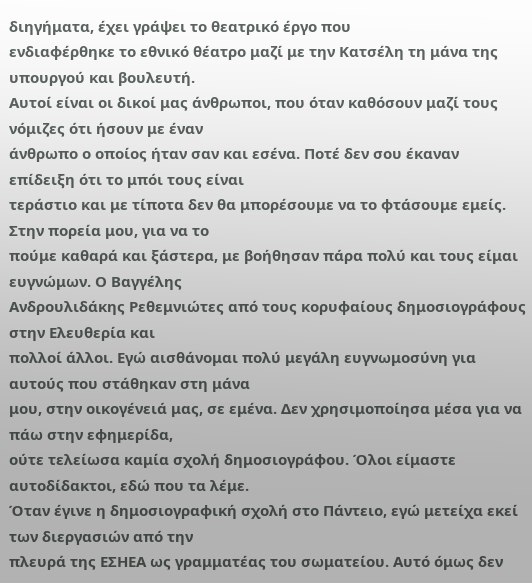διηγήματα, έχει γράψει το θεατρικό έργο που
ενδιαφέρθηκε το εθνικό θέατρο μαζί με την Κατσέλη τη μάνα της υπουργού και βουλευτή.
Αυτοί είναι οι δικοί μας άνθρωποι, που όταν καθόσουν μαζί τους νόμιζες ότι ήσουν με έναν
άνθρωπο ο οποίος ήταν σαν και εσένα. Ποτέ δεν σου έκαναν επίδειξη ότι το μπόι τους είναι
τεράστιο και με τίποτα δεν θα μπορέσουμε να το φτάσουμε εμείς. Στην πορεία μου, για να το
πούμε καθαρά και ξάστερα, με βοήθησαν πάρα πολύ και τους είμαι ευγνώμων. Ο Βαγγέλης
Ανδρουλιδάκης Ρεθεμνιώτες από τους κορυφαίους δημοσιογράφους στην Ελευθερία και
πολλοί άλλοι. Εγώ αισθάνομαι πολύ μεγάλη ευγνωμοσύνη για αυτούς που στάθηκαν στη μάνα
μου, στην οικογένειά μας, σε εμένα. Δεν χρησιμοποίησα μέσα για να πάω στην εφημερίδα,
ούτε τελείωσα καμία σχολή δημοσιογράφου. Όλοι είμαστε αυτοδίδακτοι, εδώ που τα λέμε.
Όταν έγινε η δημοσιογραφική σχολή στο Πάντειο, εγώ μετείχα εκεί των διεργασιών από την
πλευρά της ΕΣΗΕΑ ως γραμματέας του σωματείου. Αυτό όμως δεν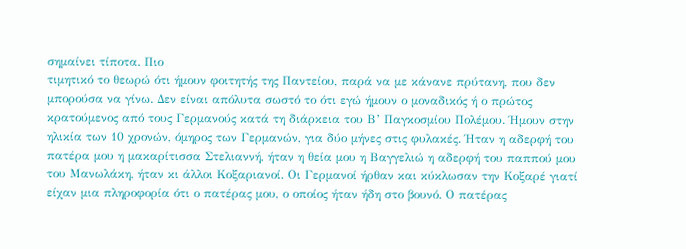σημαίνει τίποτα. Πιο
τιμητικό το θεωρώ ότι ήμουν φοιτητής της Παντείου, παρά να με κάνανε πρύτανη, που δεν
μπορούσα να γίνω. Δεν είναι απόλυτα σωστό το ότι εγώ ήμουν ο μοναδικός ή ο πρώτος
κρατούμενος από τους Γερμανούς κατά τη διάρκεια του Β’ Παγκοσμίου Πολέμου. Ήμουν στην
ηλικία των 10 χρονών, όμηρος των Γερμανών, για δύο μήνες στις φυλακές. Ήταν η αδερφή του
πατέρα μου η μακαρίτισσα Στελιαννή, ήταν η θεία μου η Βαγγελιώ η αδερφή του παππού μου
του Μανωλάκη, ήταν κι άλλοι Κοξαριανοί. Οι Γερμανοί ήρθαν και κύκλωσαν την Κοξαρέ γιατί
είχαν μια πληροφορία ότι ο πατέρας μου, ο οποίος ήταν ήδη στο βουνό. Ο πατέρας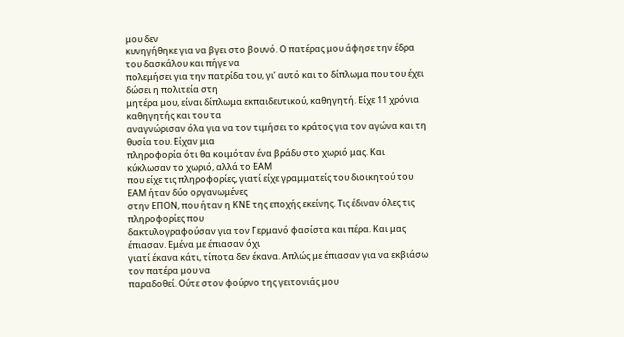μου δεν
κυνηγήθηκε για να βγει στο βουνό. Ο πατέρας μου άφησε την έδρα του δασκάλου και πήγε να
πολεμήσει για την πατρίδα του, γι’ αυτό και το δίπλωμα που του έχει δώσει η πολιτεία στη
μητέρα μου, είναι δίπλωμα εκπαιδευτικού, καθηγητή. Είχε 11 χρόνια καθηγητής και του τα
αναγνώρισαν όλα για να τον τιμήσει το κράτος για τον αγώνα και τη θυσία του. Είχαν μια
πληροφορία ότι θα κοιμόταν ένα βράδυ στο χωριό μας. Και κύκλωσαν το χωριό, αλλά το ΕΑΜ
που είχε τις πληροφορίες, γιατί είχε γραμματείς του διοικητού του ΕΑΜ ήταν δύο οργανωμένες
στην ΕΠΟΝ, που ήταν η ΚΝΕ της εποχής εκείνης. Τις έδιναν όλες τις πληροφορίες που
δακτυλογραφούσαν για τον Γερμανό φασίστα και πέρα. Και μας έπιασαν. Εμένα με έπιασαν όχι
γιατί έκανα κάτι, τίποτα δεν έκανα. Απλώς με έπιασαν για να εκβιάσω τον πατέρα μου να
παραδοθεί. Ούτε στον φούρνο της γειτονιάς μου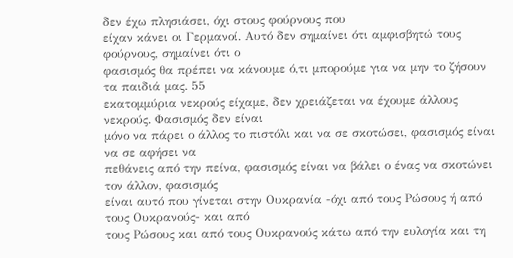δεν έχω πλησιάσει, όχι στους φούρνους που
είχαν κάνει οι Γερμανοί. Αυτό δεν σημαίνει ότι αμφισβητώ τους φούρνους, σημαίνει ότι ο
φασισμός θα πρέπει να κάνουμε ό,τι μπορούμε για να μην το ζήσουν τα παιδιά μας. 55
εκατομμύρια νεκρούς είχαμε, δεν χρειάζεται να έχουμε άλλους νεκρούς. Φασισμός δεν είναι
μόνο να πάρει ο άλλος το πιστόλι και να σε σκοτώσει, φασισμός είναι να σε αφήσει να
πεθάνεις από την πείνα, φασισμός είναι να βάλει ο ένας να σκοτώνει τον άλλον, φασισμός
είναι αυτό που γίνεται στην Ουκρανία -όχι από τους Ρώσους ή από τους Ουκρανούς- και από
τους Ρώσους και από τους Ουκρανούς κάτω από την ευλογία και τη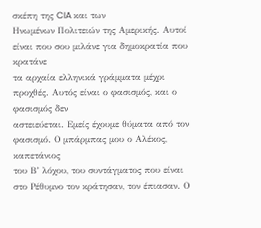σκέπη της CIA και των
Ηνωμένων Πολιτειών της Αμερικής. Αυτοί είναι που σου μιλάνε για δημοκρατία που κρατάνε
τα αρχαία ελληνικά γράμματα μέχρι προχθές. Αυτός είναι ο φασισμός, και ο φασισμός δεν
αστειεύεται. Εμείς έχουμε θύματα από τον φασισμό. Ο μπάρμπας μου ο Αλέκος, καπετάνιος
του Β’ λόχου, του συντάγματος που είναι στο Ρέθυμνο τον κράτησαν, τον έπιασαν. Ο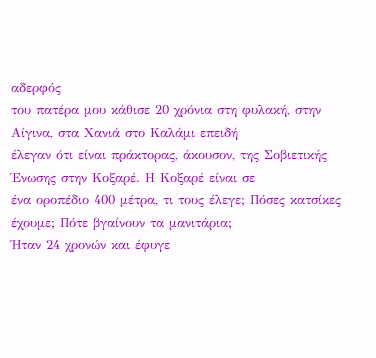αδερφός
του πατέρα μου κάθισε 20 χρόνια στη φυλακή, στην Αίγινα, στα Χανιά στο Καλάμι επειδή
έλεγαν ότι είναι πράκτορας, άκουσον, της Σοβιετικής Ένωσης στην Κοξαρέ. Η Κοξαρέ είναι σε
ένα οροπέδιο 400 μέτρα, τι τους έλεγε; Πόσες κατσίκες έχουμε; Πότε βγαίνουν τα μανιτάρια;
Ήταν 24 χρονών και έφυγε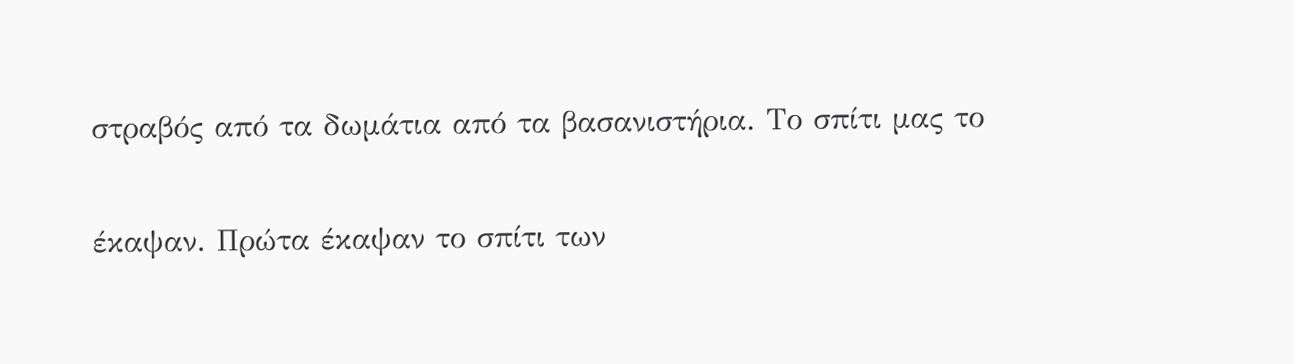στραβός από τα δωμάτια από τα βασανιστήρια. Το σπίτι μας το

έκαψαν. Πρώτα έκαψαν το σπίτι των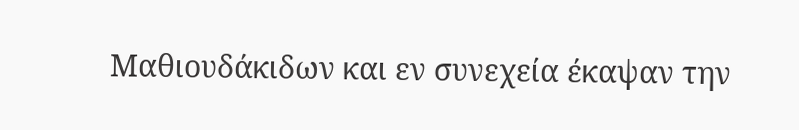Μαθιουδάκιδων και εν συνεχεία έκαψαν την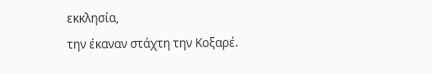εκκλησία,
την έκαναν στάχτη την Κοξαρέ.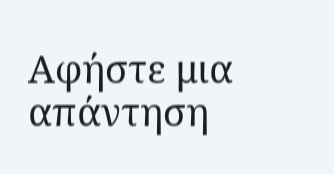Αφήστε μια απάντηση